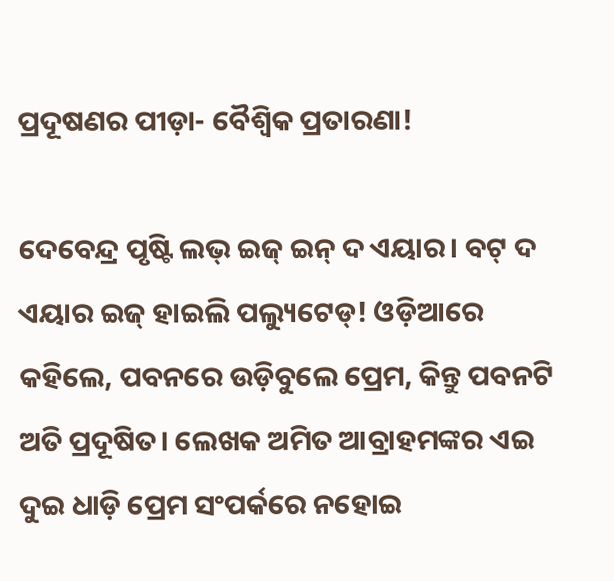ପ୍ରଦୂଷଣର ପୀଡ଼ା- ବୈଶ୍ୱିକ ପ୍ରତାରଣା!

ଦେବେନ୍ଦ୍ର ପୃଷ୍ଟି ଲଭ୍‌ ଇଜ୍‌ ଇନ୍‌ ଦ ଏୟାର। ବଟ୍‌ ଦ ଏୟାର ଇଜ୍‌ ହାଇଲି ପଲ୍ୟୁଟେଡ୍‌! ଓଡ଼ିଆରେ କହିଲେ, ପବନରେ ଉଡ଼ିବୁଲେ ପ୍ରେମ, କିନ୍ତୁ ପବନଟି ଅତି ପ୍ରଦୂଷିତ। ଲେଖକ ଅମିତ ଆବ୍ରାହମଙ୍କର ଏଇ ଦୁଇ ଧାଡ଼ି ପ୍ରେମ ସଂପର୍କରେ ନହୋଇ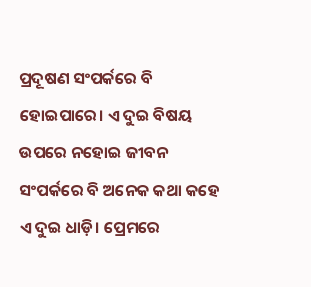ପ୍ରଦୂଷଣ ସଂପର୍କରେ ବି ହୋଇପାରେ। ଏ ଦୁଇ ବିଷୟ ଉପରେ ନହୋଇ ଜୀବନ ସଂପର୍କରେ ବି ଅନେକ କଥା କହେ ଏ ଦୁଇ ଧାଡ଼ି। ପ୍ରେମରେ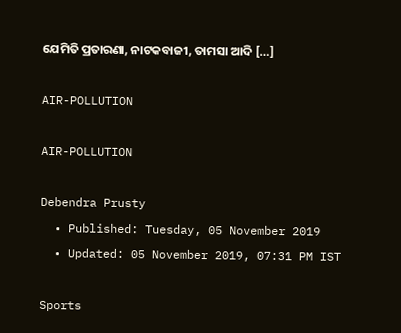ଯେମିତି ପ୍ରତାରଣା, ନାଟକବାଜୀ, ତାମସା ଆଦି […]

AIR-POLLUTION

AIR-POLLUTION

Debendra Prusty
  • Published: Tuesday, 05 November 2019
  • Updated: 05 November 2019, 07:31 PM IST

Sports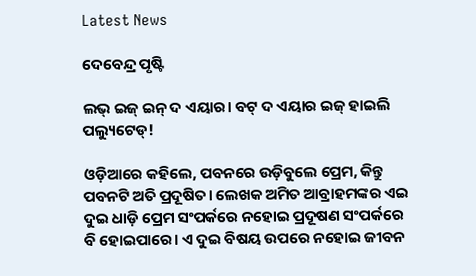Latest News

ଦେବେନ୍ଦ୍ର ପୃଷ୍ଟି

ଲଭ୍‌ ଇଜ୍‌ ଇନ୍‌ ଦ ଏୟାର। ବଟ୍‌ ଦ ଏୟାର ଇଜ୍‌ ହାଇଲି ପଲ୍ୟୁଟେଡ୍‌!

ଓଡ଼ିଆରେ କହିଲେ, ପବନରେ ଉଡ଼ିବୁଲେ ପ୍ରେମ, କିନ୍ତୁ ପବନଟି ଅତି ପ୍ରଦୂଷିତ। ଲେଖକ ଅମିତ ଆବ୍ରାହମଙ୍କର ଏଇ ଦୁଇ ଧାଡ଼ି ପ୍ରେମ ସଂପର୍କରେ ନହୋଇ ପ୍ରଦୂଷଣ ସଂପର୍କରେ ବି ହୋଇପାରେ। ଏ ଦୁଇ ବିଷୟ ଉପରେ ନହୋଇ ଜୀବନ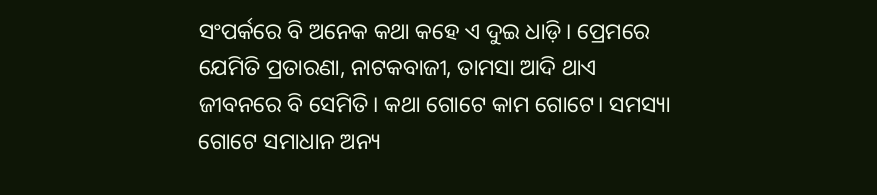ସଂପର୍କରେ ବି ଅନେକ କଥା କହେ ଏ ଦୁଇ ଧାଡ଼ି। ପ୍ରେମରେ ଯେମିତି ପ୍ରତାରଣା, ନାଟକବାଜୀ, ତାମସା ଆଦି ଥାଏ ଜୀବନରେ ବି ସେମିତି। କଥା ଗୋଟେ କାମ ଗୋଟେ। ସମସ୍ୟା ଗୋଟେ ସମାଧାନ ଅନ୍ୟ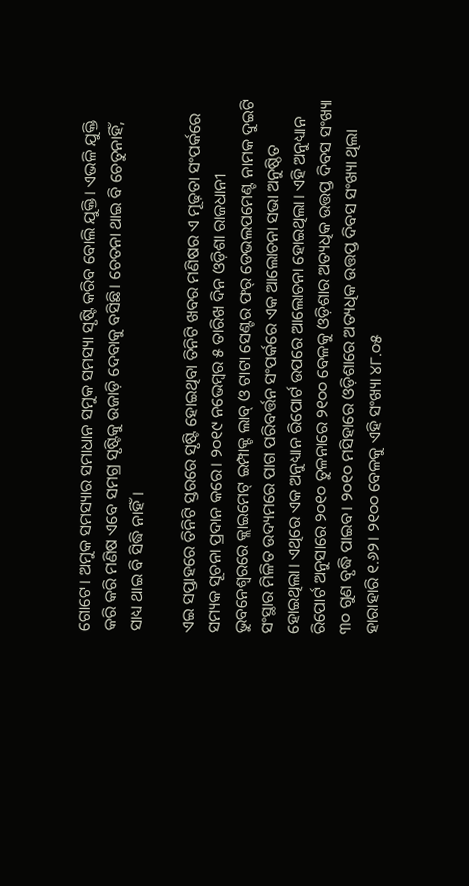ଗୋଟେ। ଅମୁକ ସମସ୍ୟାର ସମାଧାନ ସମୁକ ସମସ୍ୟା ସୃଷ୍ଟି କରିବ ବୋଲି ଯୁକ୍ତି। ଏଭଳି ଯୁକ୍ତି କରି କରି ମଣିଷ ଏବେ ସମଗ୍ର ସୃଷ୍ଟିକୁ ଉଜାଡ଼ି ଦେବାକୁ ବସିଛି। ଚେତନା ଥାଇ ବି ଚେତୁନାହିଁ, ସାଧ୍ୟ ଥାଇ ବି ସିଦ୍ଧି ନାହିଁ।

ଏଇ ସପ୍ତାହରେ ତିନିଟି ସ୍ତରରେ ସୃଷ୍ଟି ହୋଇଥିବା ତିନିଟି ଖବର ମଣିଷର ଏ ମୂଢ଼ତା ସଂପର୍କରେ ସମ୍ୟକ ସୂଚନା ପ୍ରଦାନ କରେ। ୨୦୧୯ ନଭେମ୍ବର ୫ ତାରିଖ ଦିନ ଓଡ଼ିଶା ରାଜଧାନୀ ଭୁବନେଶ୍ୱରରେ କ୍ଲାଇମେଟ୍‌ ଇମ୍ପାକ୍ଟ ଲାବ୍‌ ଓ ଟାଟା ସେଣ୍ଟର ଫର୍‌ ଡେଭଲପମେଣ୍ଟ ନାମକ ଦୁଇଟି ସଂସ୍ଥାର ମିଳିତ ଉଦ୍ୟମରେ ପାଗ ପରିବର୍ତ୍ତନ ସଂପର୍କରେ ଏକ ଆଲୋଚନା ସଭା ଅନୁଷ୍ଠିତ ହୋଇଥିଲା। ଏଥିରେ ଏକ ଅନୁଧ୍ୟାନ ରିପୋର୍ଟ ଉପରେ ଆଲୋଚନା ହୋଇଥିଲା। ଏହି ଅନୁଧ୍ୟାନ ରିପୋର୍ଟ ଅନୁସାରେ ୨୦୧୦ ତୁଳନାରେ ୨୧୦୦ ବେଳକୁ ଓଡ଼ିଶାର ଅତ୍ୟଧିକ ଉତ୍ତପ୍ତ ଦିବସ ସଂଖ୍ୟା ୩୦ ଗୁଣ ବୃଦ୍ଧି ପାଇବ। ୨୦୧୦ ମସିହାରେ ଓଡ଼ିଶାରେ ଅତ୍ୟଧିକ ଉତ୍ତପ୍ତ ଦିବସ ସଂଖ୍ୟା ଥିଲା ହାରାହାରି ୧.୬୨। ୨୧୦୦ ବେଳକୁ ଏହି ସଂଖ୍ୟା ୪୮.୦୫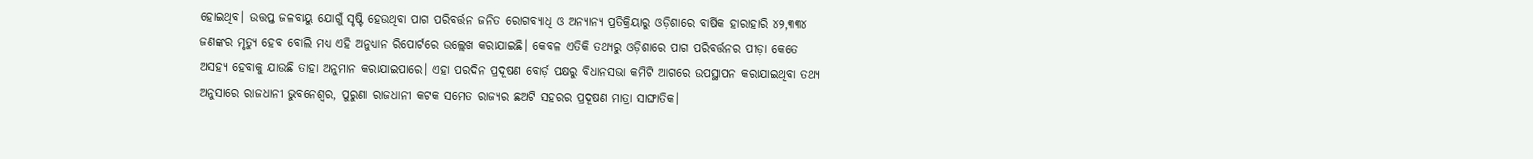ହୋଇଥିବ। ଉତ୍ତପ୍ତ ଜଳବାୟୁ ଯୋଗୁଁ ସୃଷ୍ଟି ହେଉଥିବା ପାଗ ପରିବର୍ତ୍ତନ ଜନିତ ରୋଗବ୍ୟାଧି ଓ ଅନ୍ୟାନ୍ୟ ପ୍ରତିକ୍ରିୟାରୁ ଓଡ଼ିଶାରେ ବାର୍ଷିକ ହାରାହାରି ୪୨,୩୩୪ ଜଣଙ୍କର ମୃତ୍ୟୁ ହେବ ବୋଲି ମଧ୍ୟ ଏହି ଅନୁଧ୍ୟାନ ରିପୋର୍ଟରେ ଉଲ୍ଲେଖ କରାଯାଇଛି। କେବଳ ଏତିକି ତଥ୍ୟରୁ ଓଡ଼ିଶାରେ ପାଗ ପରିବର୍ତ୍ତନର ପୀଡ଼ା କେତେ ଅସହ୍ୟ ହେବାକୁ ଯାଉଛି ତାହା ଅନୁମାନ କରାଯାଇପାରେ। ଏହା ପରଦିନ ପ୍ରଦୂଷଣ ବୋର୍ଡ଼ ପକ୍ଷରୁ ବିଧାନସଭା କମିଟି ଆଗରେ ଉପସ୍ଥାପନ କରାଯାଇଥିବା ତଥ୍ୟ ଅନୁସାରେ ରାଜଧାନୀ ଭୁବନେଶ୍ୱର, ପୁରୁଣା ରାଜଧାନୀ କଟକ ସମେତ ରାଜ୍ୟର ଛଅଟି ସହରର ପ୍ରଦୂଷଣ ମାତ୍ରା ସାଙ୍ଘାତିକ।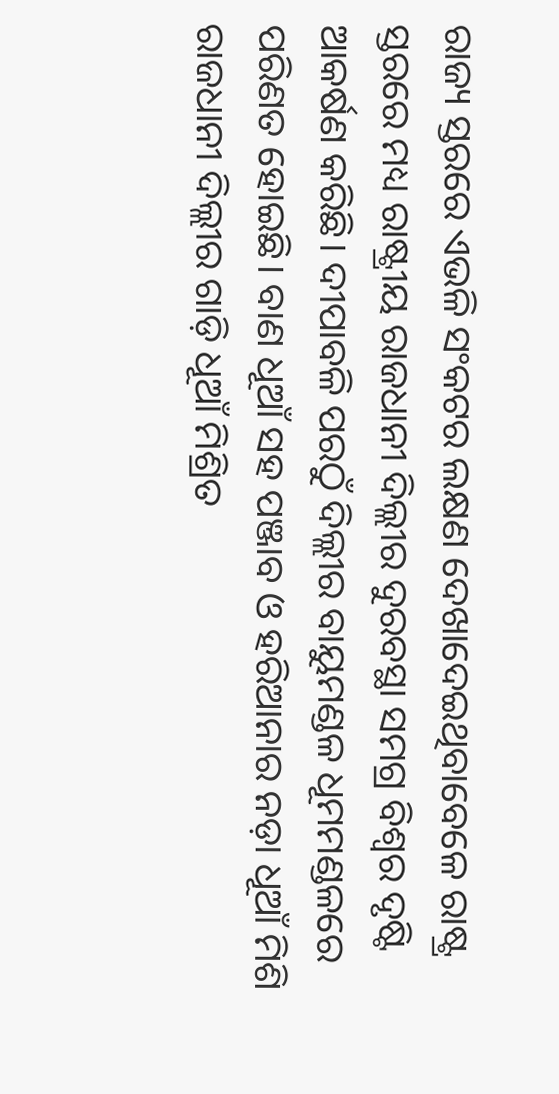ରାଜ୍ୟ ସ୍ତରରେ ଏଭଳି ସଂକଟର ଲକ୍ଷଣ ଦେଖାଦେଇଥିବାବେଳେ ରାଷ୍ଟ୍ର ସ୍ତରରେ ମଧ୍ୟ ରାଷ୍ଟ୍ରୀୟ ରାଜଧାନୀ ଦିଲ୍ଲୀର ଦୁରବସ୍ଥା ସମଗ୍ର ବିଶ୍ୱର ଦୃଷ୍ଟି ଆକର୍ଷଣ କରିଛି। ଦୀପାବଳି ପରଠୁଁ ଦିଲ୍ଲୀର ବାୟୁମଣ୍ଡଳ ଧୂମମଣ୍ଡଳରେ ପରିଣତ ହୋଇଛି। ବାଣ ଧୂଆଁ ସହ ପଞ୍ଜାବ ଓ ହରିଆନାର ନଡ଼ା ଧୂଆଁ ମିଶି ରାଜଧାନୀ ଦିଲ୍ଲୀର ଗାଡ଼ି ଧୂଆଁ ମିଶ୍ରିତ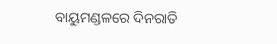ବାୟୁମଣ୍ଡଳରେ ଦିନରାତି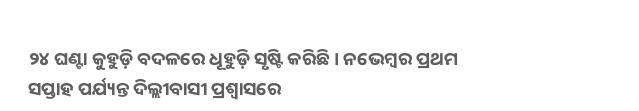୨୪ ଘଣ୍ଟା କୁହୁଡ଼ି ବଦଳରେ ଧୂହୁଡ଼ି ସୃଷ୍ଟି କରିଛି। ନଭେମ୍ବର ପ୍ରଥମ ସପ୍ତାହ ପର୍ଯ୍ୟନ୍ତ ଦିଲ୍ଲୀବାସୀ ପ୍ରଶ୍ୱାସରେ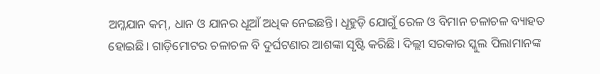ଅମ୍ଳଯାନ କମ୍‌, ଧାନ ଓ ଯାନର ଧୂଆଁ ଅଧିକ ନେଇଛନ୍ତି। ଧୂହୁଡ଼ି ଯୋଗୁଁ ରେଳ ଓ ବିମାନ ଚଳାଚଳ ବ୍ୟାହତ ହୋଇଛି। ଗାଡ଼ିମୋଟର ଚଳାଚଳ ବି ଦୁର୍ଘଟଣାର ଆଶଙ୍କା ସୃଷ୍ଟି କରିଛି। ଦିଲ୍ଲୀ ସରକାର ସ୍କୁଲ ପିଲାମାନଙ୍କ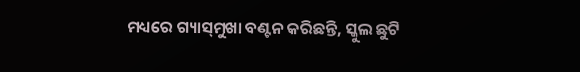ମଧ୍ୟରେ ଗ୍ୟାସ୍‌ମୁଖା ବଣ୍ଟନ କରିଛନ୍ତି, ସ୍କୁଲ ଛୁଟି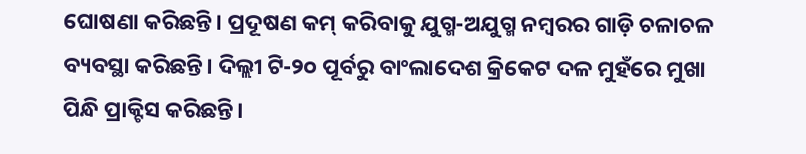ଘୋଷଣା କରିଛନ୍ତି। ପ୍ରଦୂଷଣ କମ୍‌ କରିବାକୁ ଯୁଗ୍ମ-ଅଯୁଗ୍ମ ନମ୍ବରର ଗାଡ଼ି ଚଳାଚଳ ବ୍ୟବସ୍ଥା କରିଛନ୍ତି। ଦିଲ୍ଲୀ ଟି-୨୦ ପୂର୍ବରୁ ବାଂଲାଦେଶ କ୍ରିକେଟ ଦଳ ମୁହଁରେ ମୁଖା ପିନ୍ଧି ପ୍ରାକ୍ଟିସ କରିଛନ୍ତି।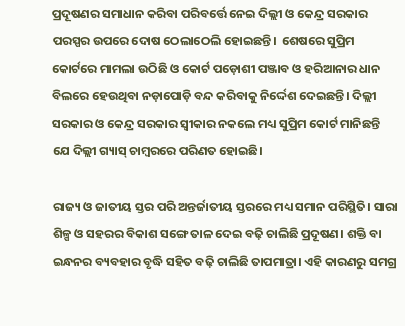ପ୍ରଦୂଷଣର ସମାଧାନ କରିବା ପରିବର୍ତ୍ତେ ନେଇ ଦିଲ୍ଲୀ ଓ କେନ୍ଦ୍ର ସରକାର ପରସ୍ପର ଉପରେ ଦୋଷ ଠେଲାଠେଲି ହୋଇଛନ୍ତି।  ଶେଷରେ ସୁପ୍ରିମ କୋର୍ଟରେ ମାମଲା ଉଠିଛି ଓ କୋର୍ଟ ପଡ଼ୋଶୀ ପଞ୍ଜାବ ଓ ହରିଆନାର ଧାନ ବିଲରେ ହେଉଥିବା ନଡ଼ାପୋଡ଼ି ବନ୍ଦ କରିବାକୁ ନିର୍ଦ୍ଦେଶ ଦେଇଛନ୍ତି। ଦିଲ୍ଲୀ ସରକାର ଓ କେନ୍ଦ୍ର ସରକାର ସ୍ୱୀକାର ନକଲେ ମଧ୍ୟ ସୁପ୍ରିମ କୋର୍ଟ ମାନିଛନ୍ତି ଯେ ଦିଲ୍ଲୀ ଗ୍ୟାସ୍‌ ଚାମ୍ବରରେ ପରିଣତ ହୋଇଛି।

ରାଜ୍ୟ ଓ ଜାତୀୟ ସ୍ତର ପରି ଅନ୍ତର୍ଜାତୀୟ ସ୍ତରରେ ମଧ୍ୟ ସମାନ ପରିସ୍ଥିତି। ସାରା ଶିଳ୍ପ ଓ ସହରର ବିକାଶ ସଙ୍ଗେ ତାଳ ଦେଇ ବଢ଼ି ଚାଲିଛି ପ୍ରଦୂଷଣ। ଶକ୍ତି ବା ଇନ୍ଧନର ବ୍ୟବହାର ବୃଦ୍ଧି ସହିତ ବଢ଼ି ଚାଲିଛି ତାପମାତ୍ରା। ଏହି କାରଣରୁ ସମଗ୍ର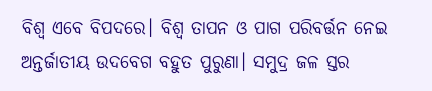ବିଶ୍ୱ ଏବେ ବିପଦରେ। ବିଶ୍ୱ ତାପନ ଓ ପାଗ ପରିବର୍ତ୍ତନ ନେଇ ଅନ୍ତର୍ଜାତୀୟ ଉଦବେଗ ବହୁତ ପୁରୁଣା। ସମୁଦ୍ର ଜଳ ସ୍ତର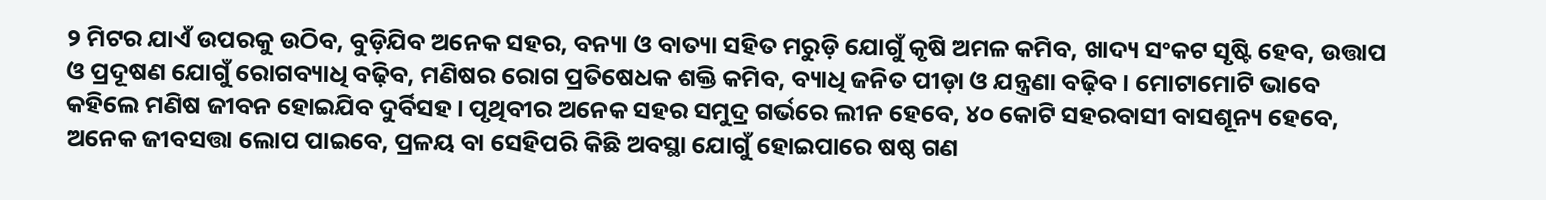୨ ମିଟର ଯାଏଁ ଉପରକୁ ଉଠିବ, ବୁଡ଼ିଯିବ ଅନେକ ସହର, ବନ୍ୟା ଓ ବାତ୍ୟା ସହିତ ମରୁଡ଼ି ଯୋଗୁଁ କୃଷି ଅମଳ କମିବ, ଖାଦ୍ୟ ସଂକଟ ସୃଷ୍ଟି ହେବ, ଉତ୍ତାପ ଓ ପ୍ରଦୂଷଣ ଯୋଗୁଁ ରୋଗବ୍ୟାଧି ବଢ଼ିବ, ମଣିଷର ରୋଗ ପ୍ରତିଷେଧକ ଶକ୍ତି କମିବ, ବ୍ୟାଧି ଜନିତ ପୀଡ଼ା ଓ ଯନ୍ତ୍ରଣା ବଢ଼ିବ। ମୋଟାମୋଟି ଭାବେ କହିଲେ ମଣିଷ ଜୀବନ ହୋଇଯିବ ଦୁର୍ବିସହ। ପୃଥିବୀର ଅନେକ ସହର ସମୁଦ୍ର ଗର୍ଭରେ ଲୀନ ହେବେ, ୪୦ କୋଟି ସହରବାସୀ ବାସଶୂନ୍ୟ ହେବେ, ଅନେକ ଜୀବସତ୍ତା ଲୋପ ପାଇବେ, ପ୍ରଳୟ ବା ସେହିପରି କିଛି ଅବସ୍ଥା ଯୋଗୁଁ ହୋଇପାରେ ଷଷ୍ଠ ଗଣ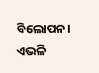ବିଲୋପନ। ଏଭଳି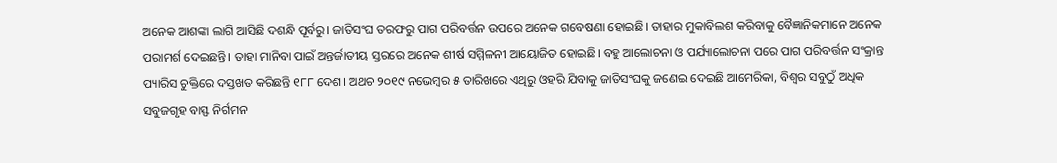ଅନେକ ଆଶଙ୍କା ଲାଗି ଆସିଛି ଦଶନ୍ଧି ପୂର୍ବରୁ। ଜାତିସଂଘ ତରଫରୁ ପାଗ ପରିବର୍ତ୍ତନ ଉପରେ ଅନେକ ଗବେଷଣା ହୋଇଛି। ତାହାର ମୁକାବିଲଶ କରିବାକୁ ବୈଜ୍ଞାନିକମାନେ ଅନେକ ପରାମର୍ଶ ଦେଇଛନ୍ତି। ତାହା ମାନିବା ପାଇଁ ଅନ୍ତର୍ଜାତୀୟ ସ୍ତରରେ ଅନେକ ଶୀର୍ଷ ସମ୍ମିଳନୀ ଆୟୋଜିତ ହୋଇଛି। ବହୁ ଆଲୋଚନା ଓ ପର୍ଯ୍ୟାଲୋଚନା ପରେ ପାଗ ପରିବର୍ତ୍ତନ ସଂକ୍ରାନ୍ତ ପ୍ୟାରିସ ଚୁକ୍ତିରେ ଦସ୍ତଖତ କରିଛନ୍ତି ୧୮୮ ଦେଶ। ଅଥଚ ୨୦୧୯ ନଭେମ୍ବର ୫ ତାରିଖରେ ଏଥିରୁ ଓହରି ଯିବାକୁ ଜାତିସଂଘକୁ ଜଣେଇ ଦେଇଛି ଆମେରିକା, ବିଶ୍ୱର ସବୁଠୁଁ ଅଧିକ ସବୁଜଗୃହ ବାସ୍ଫ ନିର୍ଗମନ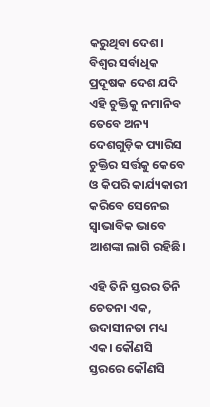କରୁଥିବା ଦେଶ। ବିଶ୍ୱର ସର୍ବାଧିକ ପ୍ରଦୂଷକ ଦେଶ ଯଦି ଏହି ଚୁକ୍ତିକୁ ନମାନିବ ତେବେ ଅନ୍ୟ ଦେଶଗୁଡ଼ିକ ପ୍ୟାରିସ ଚୁକ୍ତିର ସର୍ତ୍ତକୁ କେବେ ଓ କିପରି କାର୍ଯ୍ୟକାରୀ କରିବେ ସେନେଇ ସ୍ୱାଭାବିକ ଭାବେ ଆଶଙ୍କା ଲାଗି ରହିଛି।

ଏହି ତିନି ସ୍ତରର ତିନି ଚେତନା ଏକ, ଉଦାସୀନତା ମଧ୍ୟ ଏକ। କୌଣସି ସ୍ତରରେ କୌଣସି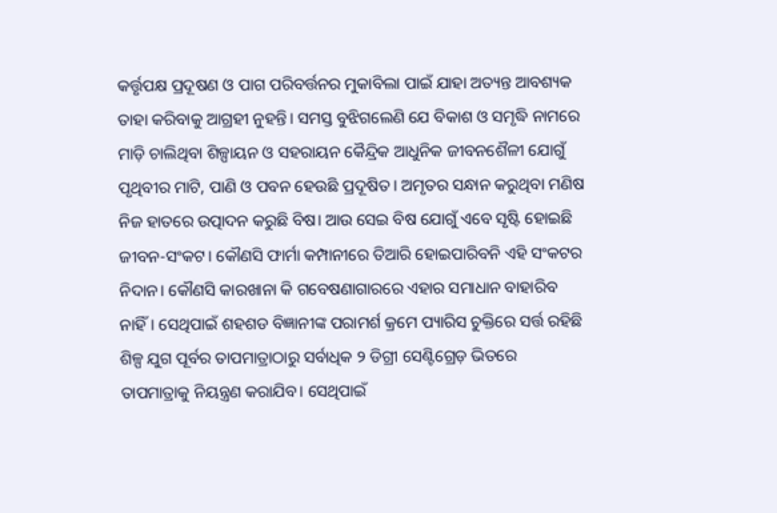କର୍ତ୍ତୃପକ୍ଷ ପ୍ରଦୂଷଣ ଓ ପାଗ ପରିବର୍ତ୍ତନର ମୁକାବିଲା ପାଇଁ ଯାହା ଅତ୍ୟନ୍ତ ଆବଶ୍ୟକ ତାହା କରିବାକୁ ଆଗ୍ରହୀ ନୁହନ୍ତି। ସମସ୍ତ ବୁଝିଗଲେଣି ଯେ ବିକାଶ ଓ ସମୃଦ୍ଧି ନାମରେ ମାଡ଼ି ଚାଲିଥିବା ଶିଳ୍ପାୟନ ଓ ସହରାୟନ କୈନ୍ଦ୍ରିକ ଆଧୁନିକ ଜୀବନଶୈଳୀ ଯୋଗୁଁ ପୃଥିବୀର ମାଟି, ପାଣି ଓ ପବନ ହେଉଛି ପ୍ରଦୂଷିତ। ଅମୃତର ସନ୍ଧାନ କରୁଥିବା ମଣିଷ ନିଜ ହାତରେ ଉତ୍ପାଦନ କରୁଛି ବିଷ। ଆଉ ସେଇ ବିଷ ଯୋଗୁଁ ଏବେ ସୃଷ୍ଟି ହୋଇଛି ଜୀବନ-ସଂକଟ। କୌଣସି ଫାର୍ମା କମ୍ପାନୀରେ ତିଆରି ହୋଇପାରିବନି ଏହି ସଂକଟର ନିଦାନ। କୌଣସି କାରଖାନା କି ଗବେଷଣାଗାରରେ ଏହାର ସମାଧାନ ବାହାରିବ ନାହିଁ। ସେଥିପାଇଁ ଶହଶଡ ବିଜ୍ଞାନୀଙ୍କ ପରାମର୍ଶ କ୍ରମେ ପ୍ୟାରିସ ଚୁକ୍ତିରେ ସର୍ତ୍ତ ରହିଛି ଶିଳ୍ପ ଯୁଗ ପୂର୍ବର ତାପମାତ୍ରାଠାରୁ ସର୍ବାଧିକ ୨ ଡିଗ୍ରୀ ସେଣ୍ଟିଗ୍ରେଡ଼ ଭିତରେ ତାପମାତ୍ରାକୁ ନିୟନ୍ତ୍ରଣ କରାଯିବ। ସେଥିପାଇଁ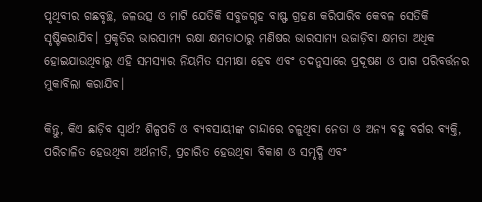ପୃଥିବୀର ଗଛବୃଚ୍ଛ, ଜଳଉତ୍ସ ଓ ମାଟି ଯେତିକି ସବୁଜଗୃହ ବାଷ୍ଫ ଗ୍ରହଣ କରିପାରିବ କେବଳ ସେତିକି ସୃଷ୍ଟିକରାଯିବ। ପ୍ରକୃତିର ଭାରସାମ୍ୟ ରକ୍ଷା କ୍ଷମତାଠାରୁ ମଣିଷର ଭାରସାମ୍ୟ ଉଜାଡ଼ିବା କ୍ଷମତା ଅଧିକ ହୋଇଯାଉଥିବାରୁ ଏହି ସମସ୍ୟାର ନିୟମିତ ସମୀକ୍ଷା ହେବ ଏବଂ ତଦନୁସାରେ ପ୍ରଦୂଷଣ ଓ ପାଗ ପରିବର୍ତ୍ତନର ମୁକାବିଲା କରାଯିବ।

କିନ୍ତୁ, କିଏ ଛାଡ଼ିବ ସ୍ୱାର୍ଥ? ଶିଳ୍ପପତି ଓ ବ୍ୟବସାୟୀଙ୍କ ଚାନ୍ଦାରେ ଚଳୁଥିବା ନେତା ଓ ଅନ୍ୟ ବହୁ ବର୍ଗର ବ୍ୟକ୍ତି, ପରିଚାଳିତ ହେଉଥିବା ଅର୍ଥନୀତି, ପ୍ରଚାରିତ ହେଉଥିବା ବିକାଶ ଓ ସମୃଦ୍ଧି ଏବଂ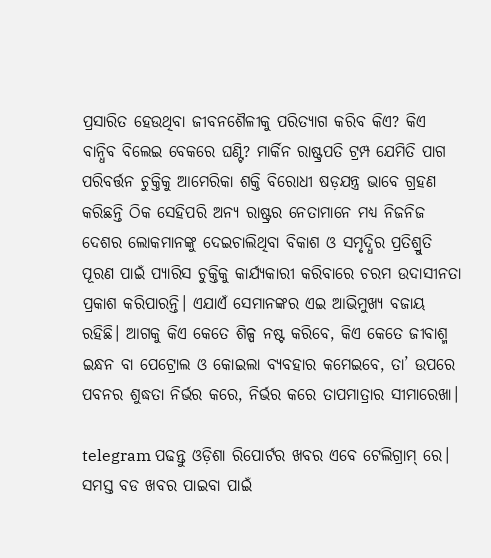ପ୍ରସାରିତ ହେଉଥିବା ଜୀବନଶୈଳୀକୁ ପରିତ୍ୟାଗ କରିବ କିଏ? କିଏ ବାନ୍ଧିବ ବିଲେଇ ବେକରେ ଘଣ୍ଟି? ମାର୍କିନ ରାଷ୍ଟ୍ରପତି ଟ୍ରମ୍ପ ଯେମିତି ପାଗ ପରିବର୍ତ୍ତନ ଚୁକ୍ତିକୁ ଆମେରିକା ଶକ୍ତି ବିରୋଧୀ ଷଡ଼ଯନ୍ତ୍ର ଭାବେ ଗ୍ରହଣ କରିଛନ୍ତି ଠିକ ସେହିପରି ଅନ୍ୟ ରାଷ୍ଟ୍ରର ନେତାମାନେ ମଧ୍ୟ ନିଜନିଜ ଦେଶର ଲୋକମାନଙ୍କୁ ଦେଇଚାଲିଥିବା ବିକାଶ ଓ ସମୃଦ୍ଧିର ପ୍ରତିଶ୍ରୁତି ପୂରଣ ପାଇଁ ପ୍ୟାରିସ ଚୁକ୍ତିକୁ କାର୍ଯ୍ୟକାରୀ କରିବାରେ ଚରମ ଉଦାସୀନତା ପ୍ରକାଶ କରିପାରନ୍ତି। ଏଯାଏଁ ସେମାନଙ୍କର ଏଇ ଆଭିମୁଖ୍ୟ ବଜାୟ ରହିଛି। ଆଗକୁ କିଏ କେତେ ଶିଳ୍ପ ନଷ୍ଟ କରିବେ, କିଏ କେତେ ଜୀବାଶ୍ମ ଇନ୍ଧନ ବା ପେଟ୍ରୋଲ ଓ କୋଇଲା ବ୍ୟବହାର କମେଇବେ, ତା’ ଉପରେ ପବନର ଶୁଦ୍ଧତା ନିର୍ଭର କରେ, ନିର୍ଭର କରେ ତାପମାତ୍ରାର ସୀମାରେଖା।

telegram ପଢନ୍ତୁ ଓଡ଼ିଶା ରିପୋର୍ଟର ଖବର ଏବେ ଟେଲିଗ୍ରାମ୍ ରେ। ସମସ୍ତ ବଡ ଖବର ପାଇବା ପାଇଁ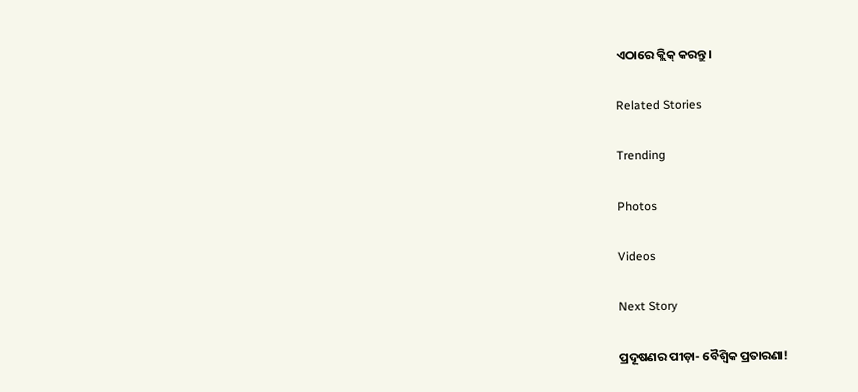ଏଠାରେ କ୍ଲିକ୍ କରନ୍ତୁ।

Related Stories

Trending

Photos

Videos

Next Story

ପ୍ରଦୂଷଣର ପୀଡ଼ା- ବୈଶ୍ୱିକ ପ୍ରତାରଣା!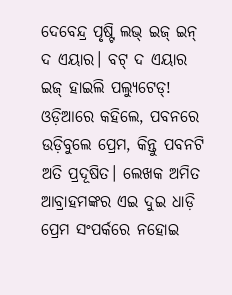ଦେବେନ୍ଦ୍ର ପୃଷ୍ଟି ଲଭ୍‌ ଇଜ୍‌ ଇନ୍‌ ଦ ଏୟାର। ବଟ୍‌ ଦ ଏୟାର ଇଜ୍‌ ହାଇଲି ପଲ୍ୟୁଟେଡ୍‌! ଓଡ଼ିଆରେ କହିଲେ, ପବନରେ ଉଡ଼ିବୁଲେ ପ୍ରେମ, କିନ୍ତୁ ପବନଟି ଅତି ପ୍ରଦୂଷିତ। ଲେଖକ ଅମିତ ଆବ୍ରାହମଙ୍କର ଏଇ ଦୁଇ ଧାଡ଼ି ପ୍ରେମ ସଂପର୍କରେ ନହୋଇ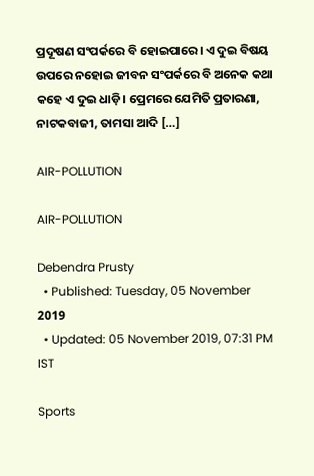ପ୍ରଦୂଷଣ ସଂପର୍କରେ ବି ହୋଇପାରେ। ଏ ଦୁଇ ବିଷୟ ଉପରେ ନହୋଇ ଜୀବନ ସଂପର୍କରେ ବି ଅନେକ କଥା କହେ ଏ ଦୁଇ ଧାଡ଼ି। ପ୍ରେମରେ ଯେମିତି ପ୍ରତାରଣା, ନାଟକବାଜୀ, ତାମସା ଆଦି […]

AIR-POLLUTION

AIR-POLLUTION

Debendra Prusty
  • Published: Tuesday, 05 November 2019
  • Updated: 05 November 2019, 07:31 PM IST

Sports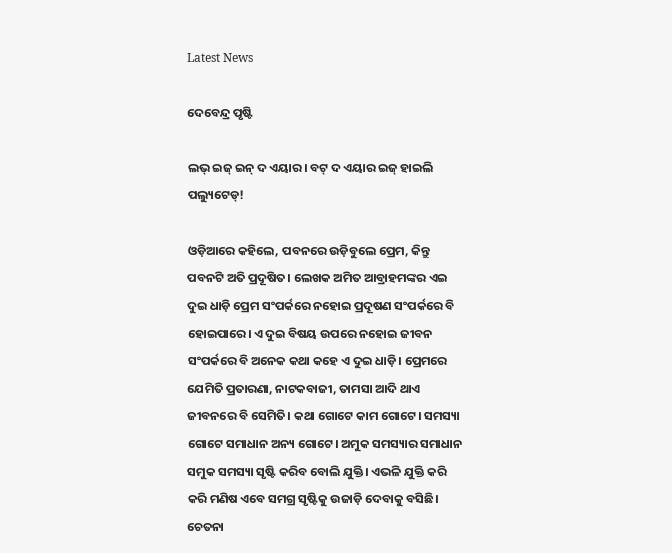Latest News

ଦେବେନ୍ଦ୍ର ପୃଷ୍ଟି

ଲଭ୍‌ ଇଜ୍‌ ଇନ୍‌ ଦ ଏୟାର। ବଟ୍‌ ଦ ଏୟାର ଇଜ୍‌ ହାଇଲି ପଲ୍ୟୁଟେଡ୍‌!

ଓଡ଼ିଆରେ କହିଲେ, ପବନରେ ଉଡ଼ିବୁଲେ ପ୍ରେମ, କିନ୍ତୁ ପବନଟି ଅତି ପ୍ରଦୂଷିତ। ଲେଖକ ଅମିତ ଆବ୍ରାହମଙ୍କର ଏଇ ଦୁଇ ଧାଡ଼ି ପ୍ରେମ ସଂପର୍କରେ ନହୋଇ ପ୍ରଦୂଷଣ ସଂପର୍କରେ ବି ହୋଇପାରେ। ଏ ଦୁଇ ବିଷୟ ଉପରେ ନହୋଇ ଜୀବନ ସଂପର୍କରେ ବି ଅନେକ କଥା କହେ ଏ ଦୁଇ ଧାଡ଼ି। ପ୍ରେମରେ ଯେମିତି ପ୍ରତାରଣା, ନାଟକବାଜୀ, ତାମସା ଆଦି ଥାଏ ଜୀବନରେ ବି ସେମିତି। କଥା ଗୋଟେ କାମ ଗୋଟେ। ସମସ୍ୟା ଗୋଟେ ସମାଧାନ ଅନ୍ୟ ଗୋଟେ। ଅମୁକ ସମସ୍ୟାର ସମାଧାନ ସମୁକ ସମସ୍ୟା ସୃଷ୍ଟି କରିବ ବୋଲି ଯୁକ୍ତି। ଏଭଳି ଯୁକ୍ତି କରି କରି ମଣିଷ ଏବେ ସମଗ୍ର ସୃଷ୍ଟିକୁ ଉଜାଡ଼ି ଦେବାକୁ ବସିଛି। ଚେତନା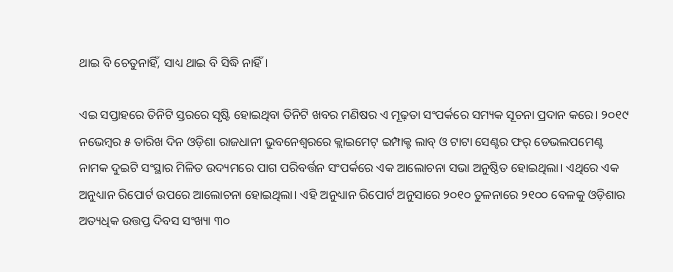ଥାଇ ବି ଚେତୁନାହିଁ, ସାଧ୍ୟ ଥାଇ ବି ସିଦ୍ଧି ନାହିଁ।

ଏଇ ସପ୍ତାହରେ ତିନିଟି ସ୍ତରରେ ସୃଷ୍ଟି ହୋଇଥିବା ତିନିଟି ଖବର ମଣିଷର ଏ ମୂଢ଼ତା ସଂପର୍କରେ ସମ୍ୟକ ସୂଚନା ପ୍ରଦାନ କରେ। ୨୦୧୯ ନଭେମ୍ବର ୫ ତାରିଖ ଦିନ ଓଡ଼ିଶା ରାଜଧାନୀ ଭୁବନେଶ୍ୱରରେ କ୍ଲାଇମେଟ୍‌ ଇମ୍ପାକ୍ଟ ଲାବ୍‌ ଓ ଟାଟା ସେଣ୍ଟର ଫର୍‌ ଡେଭଲପମେଣ୍ଟ ନାମକ ଦୁଇଟି ସଂସ୍ଥାର ମିଳିତ ଉଦ୍ୟମରେ ପାଗ ପରିବର୍ତ୍ତନ ସଂପର୍କରେ ଏକ ଆଲୋଚନା ସଭା ଅନୁଷ୍ଠିତ ହୋଇଥିଲା। ଏଥିରେ ଏକ ଅନୁଧ୍ୟାନ ରିପୋର୍ଟ ଉପରେ ଆଲୋଚନା ହୋଇଥିଲା। ଏହି ଅନୁଧ୍ୟାନ ରିପୋର୍ଟ ଅନୁସାରେ ୨୦୧୦ ତୁଳନାରେ ୨୧୦୦ ବେଳକୁ ଓଡ଼ିଶାର ଅତ୍ୟଧିକ ଉତ୍ତପ୍ତ ଦିବସ ସଂଖ୍ୟା ୩୦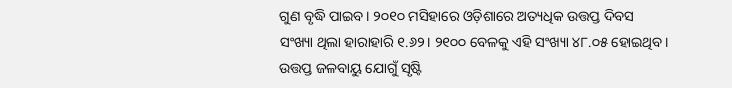ଗୁଣ ବୃଦ୍ଧି ପାଇବ। ୨୦୧୦ ମସିହାରେ ଓଡ଼ିଶାରେ ଅତ୍ୟଧିକ ଉତ୍ତପ୍ତ ଦିବସ ସଂଖ୍ୟା ଥିଲା ହାରାହାରି ୧.୬୨। ୨୧୦୦ ବେଳକୁ ଏହି ସଂଖ୍ୟା ୪୮.୦୫ ହୋଇଥିବ। ଉତ୍ତପ୍ତ ଜଳବାୟୁ ଯୋଗୁଁ ସୃଷ୍ଟି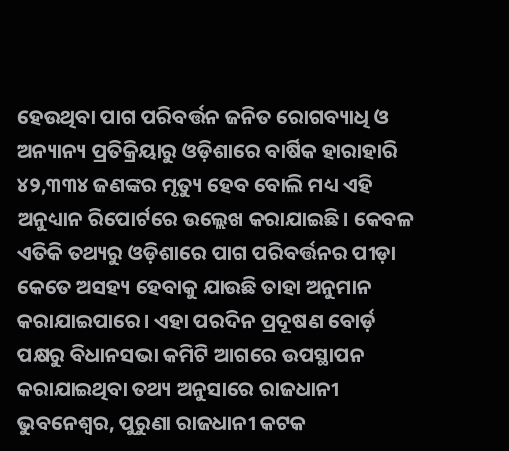ହେଉଥିବା ପାଗ ପରିବର୍ତ୍ତନ ଜନିତ ରୋଗବ୍ୟାଧି ଓ ଅନ୍ୟାନ୍ୟ ପ୍ରତିକ୍ରିୟାରୁ ଓଡ଼ିଶାରେ ବାର୍ଷିକ ହାରାହାରି ୪୨,୩୩୪ ଜଣଙ୍କର ମୃତ୍ୟୁ ହେବ ବୋଲି ମଧ୍ୟ ଏହି ଅନୁଧ୍ୟାନ ରିପୋର୍ଟରେ ଉଲ୍ଲେଖ କରାଯାଇଛି। କେବଳ ଏତିକି ତଥ୍ୟରୁ ଓଡ଼ିଶାରେ ପାଗ ପରିବର୍ତ୍ତନର ପୀଡ଼ା କେତେ ଅସହ୍ୟ ହେବାକୁ ଯାଉଛି ତାହା ଅନୁମାନ କରାଯାଇପାରେ। ଏହା ପରଦିନ ପ୍ରଦୂଷଣ ବୋର୍ଡ଼ ପକ୍ଷରୁ ବିଧାନସଭା କମିଟି ଆଗରେ ଉପସ୍ଥାପନ କରାଯାଇଥିବା ତଥ୍ୟ ଅନୁସାରେ ରାଜଧାନୀ ଭୁବନେଶ୍ୱର, ପୁରୁଣା ରାଜଧାନୀ କଟକ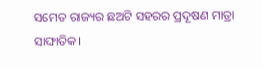ସମେତ ରାଜ୍ୟର ଛଅଟି ସହରର ପ୍ରଦୂଷଣ ମାତ୍ରା ସାଙ୍ଘାତିକ।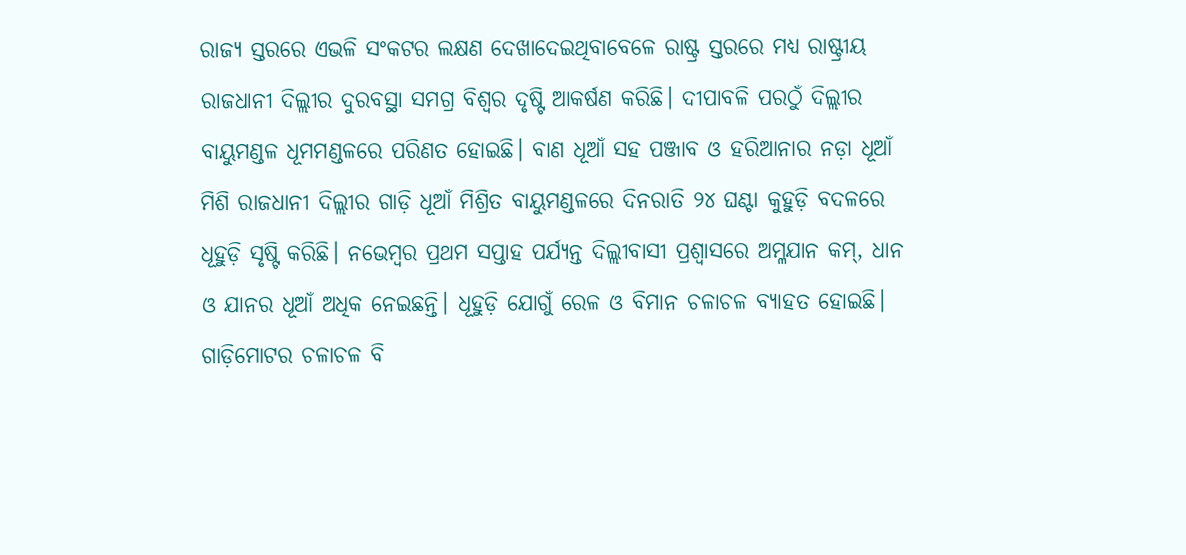ରାଜ୍ୟ ସ୍ତରରେ ଏଭଳି ସଂକଟର ଲକ୍ଷଣ ଦେଖାଦେଇଥିବାବେଳେ ରାଷ୍ଟ୍ର ସ୍ତରରେ ମଧ୍ୟ ରାଷ୍ଟ୍ରୀୟ ରାଜଧାନୀ ଦିଲ୍ଲୀର ଦୁରବସ୍ଥା ସମଗ୍ର ବିଶ୍ୱର ଦୃଷ୍ଟି ଆକର୍ଷଣ କରିଛି। ଦୀପାବଳି ପରଠୁଁ ଦିଲ୍ଲୀର ବାୟୁମଣ୍ଡଳ ଧୂମମଣ୍ଡଳରେ ପରିଣତ ହୋଇଛି। ବାଣ ଧୂଆଁ ସହ ପଞ୍ଜାବ ଓ ହରିଆନାର ନଡ଼ା ଧୂଆଁ ମିଶି ରାଜଧାନୀ ଦିଲ୍ଲୀର ଗାଡ଼ି ଧୂଆଁ ମିଶ୍ରିତ ବାୟୁମଣ୍ଡଳରେ ଦିନରାତି ୨୪ ଘଣ୍ଟା କୁହୁଡ଼ି ବଦଳରେ ଧୂହୁଡ଼ି ସୃଷ୍ଟି କରିଛି। ନଭେମ୍ବର ପ୍ରଥମ ସପ୍ତାହ ପର୍ଯ୍ୟନ୍ତ ଦିଲ୍ଲୀବାସୀ ପ୍ରଶ୍ୱାସରେ ଅମ୍ଳଯାନ କମ୍‌, ଧାନ ଓ ଯାନର ଧୂଆଁ ଅଧିକ ନେଇଛନ୍ତି। ଧୂହୁଡ଼ି ଯୋଗୁଁ ରେଳ ଓ ବିମାନ ଚଳାଚଳ ବ୍ୟାହତ ହୋଇଛି। ଗାଡ଼ିମୋଟର ଚଳାଚଳ ବି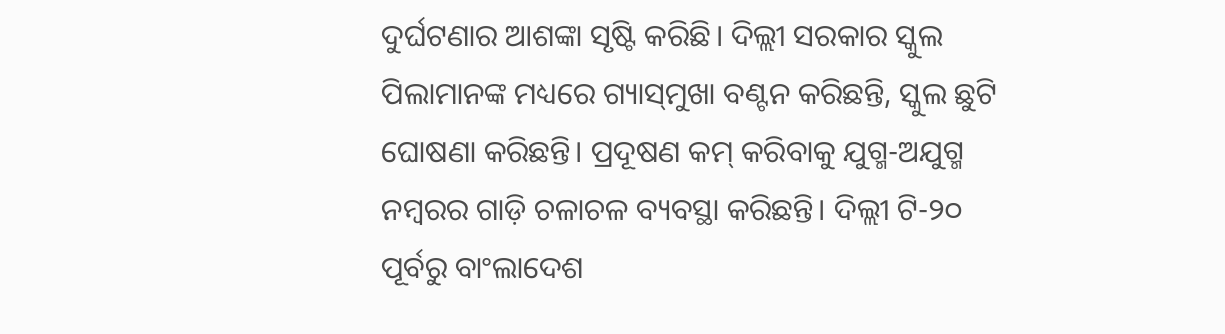ଦୁର୍ଘଟଣାର ଆଶଙ୍କା ସୃଷ୍ଟି କରିଛି। ଦିଲ୍ଲୀ ସରକାର ସ୍କୁଲ ପିଲାମାନଙ୍କ ମଧ୍ୟରେ ଗ୍ୟାସ୍‌ମୁଖା ବଣ୍ଟନ କରିଛନ୍ତି, ସ୍କୁଲ ଛୁଟି ଘୋଷଣା କରିଛନ୍ତି। ପ୍ରଦୂଷଣ କମ୍‌ କରିବାକୁ ଯୁଗ୍ମ-ଅଯୁଗ୍ମ ନମ୍ବରର ଗାଡ଼ି ଚଳାଚଳ ବ୍ୟବସ୍ଥା କରିଛନ୍ତି। ଦିଲ୍ଲୀ ଟି-୨୦ ପୂର୍ବରୁ ବାଂଲାଦେଶ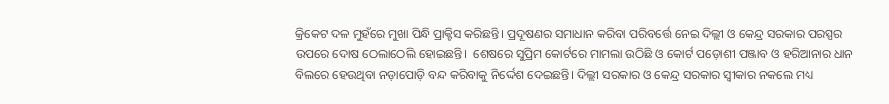କ୍ରିକେଟ ଦଳ ମୁହଁରେ ମୁଖା ପିନ୍ଧି ପ୍ରାକ୍ଟିସ କରିଛନ୍ତି। ପ୍ରଦୂଷଣର ସମାଧାନ କରିବା ପରିବର୍ତ୍ତେ ନେଇ ଦିଲ୍ଲୀ ଓ କେନ୍ଦ୍ର ସରକାର ପରସ୍ପର ଉପରେ ଦୋଷ ଠେଲାଠେଲି ହୋଇଛନ୍ତି।  ଶେଷରେ ସୁପ୍ରିମ କୋର୍ଟରେ ମାମଲା ଉଠିଛି ଓ କୋର୍ଟ ପଡ଼ୋଶୀ ପଞ୍ଜାବ ଓ ହରିଆନାର ଧାନ ବିଲରେ ହେଉଥିବା ନଡ଼ାପୋଡ଼ି ବନ୍ଦ କରିବାକୁ ନିର୍ଦ୍ଦେଶ ଦେଇଛନ୍ତି। ଦିଲ୍ଲୀ ସରକାର ଓ କେନ୍ଦ୍ର ସରକାର ସ୍ୱୀକାର ନକଲେ ମଧ୍ୟ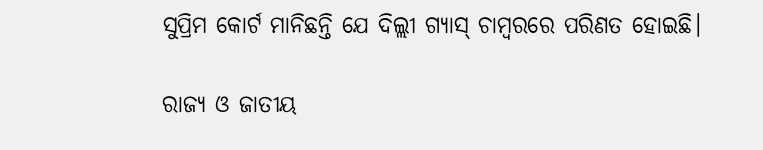ସୁପ୍ରିମ କୋର୍ଟ ମାନିଛନ୍ତି ଯେ ଦିଲ୍ଲୀ ଗ୍ୟାସ୍‌ ଚାମ୍ବରରେ ପରିଣତ ହୋଇଛି।

ରାଜ୍ୟ ଓ ଜାତୀୟ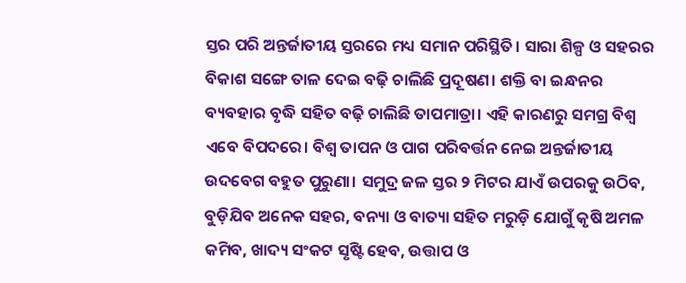ସ୍ତର ପରି ଅନ୍ତର୍ଜାତୀୟ ସ୍ତରରେ ମଧ୍ୟ ସମାନ ପରିସ୍ଥିତି। ସାରା ଶିଳ୍ପ ଓ ସହରର ବିକାଶ ସଙ୍ଗେ ତାଳ ଦେଇ ବଢ଼ି ଚାଲିଛି ପ୍ରଦୂଷଣ। ଶକ୍ତି ବା ଇନ୍ଧନର ବ୍ୟବହାର ବୃଦ୍ଧି ସହିତ ବଢ଼ି ଚାଲିଛି ତାପମାତ୍ରା। ଏହି କାରଣରୁ ସମଗ୍ର ବିଶ୍ୱ ଏବେ ବିପଦରେ। ବିଶ୍ୱ ତାପନ ଓ ପାଗ ପରିବର୍ତ୍ତନ ନେଇ ଅନ୍ତର୍ଜାତୀୟ ଉଦବେଗ ବହୁତ ପୁରୁଣା। ସମୁଦ୍ର ଜଳ ସ୍ତର ୨ ମିଟର ଯାଏଁ ଉପରକୁ ଉଠିବ, ବୁଡ଼ିଯିବ ଅନେକ ସହର, ବନ୍ୟା ଓ ବାତ୍ୟା ସହିତ ମରୁଡ଼ି ଯୋଗୁଁ କୃଷି ଅମଳ କମିବ, ଖାଦ୍ୟ ସଂକଟ ସୃଷ୍ଟି ହେବ, ଉତ୍ତାପ ଓ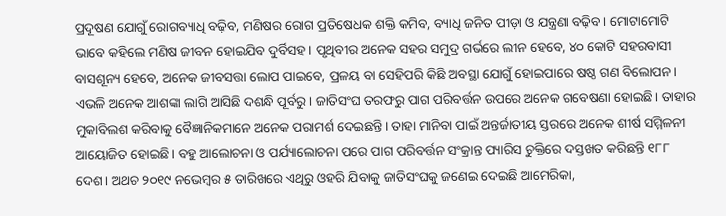ପ୍ରଦୂଷଣ ଯୋଗୁଁ ରୋଗବ୍ୟାଧି ବଢ଼ିବ, ମଣିଷର ରୋଗ ପ୍ରତିଷେଧକ ଶକ୍ତି କମିବ, ବ୍ୟାଧି ଜନିତ ପୀଡ଼ା ଓ ଯନ୍ତ୍ରଣା ବଢ଼ିବ। ମୋଟାମୋଟି ଭାବେ କହିଲେ ମଣିଷ ଜୀବନ ହୋଇଯିବ ଦୁର୍ବିସହ। ପୃଥିବୀର ଅନେକ ସହର ସମୁଦ୍ର ଗର୍ଭରେ ଲୀନ ହେବେ, ୪୦ କୋଟି ସହରବାସୀ ବାସଶୂନ୍ୟ ହେବେ, ଅନେକ ଜୀବସତ୍ତା ଲୋପ ପାଇବେ, ପ୍ରଳୟ ବା ସେହିପରି କିଛି ଅବସ୍ଥା ଯୋଗୁଁ ହୋଇପାରେ ଷଷ୍ଠ ଗଣ ବିଲୋପନ। ଏଭଳି ଅନେକ ଆଶଙ୍କା ଲାଗି ଆସିଛି ଦଶନ୍ଧି ପୂର୍ବରୁ। ଜାତିସଂଘ ତରଫରୁ ପାଗ ପରିବର୍ତ୍ତନ ଉପରେ ଅନେକ ଗବେଷଣା ହୋଇଛି। ତାହାର ମୁକାବିଲଶ କରିବାକୁ ବୈଜ୍ଞାନିକମାନେ ଅନେକ ପରାମର୍ଶ ଦେଇଛନ୍ତି। ତାହା ମାନିବା ପାଇଁ ଅନ୍ତର୍ଜାତୀୟ ସ୍ତରରେ ଅନେକ ଶୀର୍ଷ ସମ୍ମିଳନୀ ଆୟୋଜିତ ହୋଇଛି। ବହୁ ଆଲୋଚନା ଓ ପର୍ଯ୍ୟାଲୋଚନା ପରେ ପାଗ ପରିବର୍ତ୍ତନ ସଂକ୍ରାନ୍ତ ପ୍ୟାରିସ ଚୁକ୍ତିରେ ଦସ୍ତଖତ କରିଛନ୍ତି ୧୮୮ ଦେଶ। ଅଥଚ ୨୦୧୯ ନଭେମ୍ବର ୫ ତାରିଖରେ ଏଥିରୁ ଓହରି ଯିବାକୁ ଜାତିସଂଘକୁ ଜଣେଇ ଦେଇଛି ଆମେରିକା,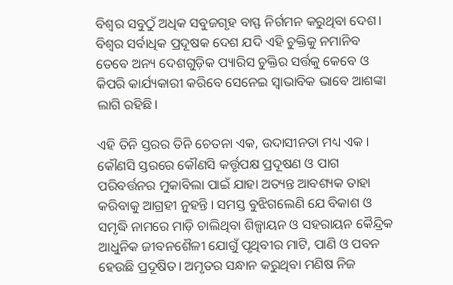ବିଶ୍ୱର ସବୁଠୁଁ ଅଧିକ ସବୁଜଗୃହ ବାସ୍ଫ ନିର୍ଗମନ କରୁଥିବା ଦେଶ। ବିଶ୍ୱର ସର୍ବାଧିକ ପ୍ରଦୂଷକ ଦେଶ ଯଦି ଏହି ଚୁକ୍ତିକୁ ନମାନିବ ତେବେ ଅନ୍ୟ ଦେଶଗୁଡ଼ିକ ପ୍ୟାରିସ ଚୁକ୍ତିର ସର୍ତ୍ତକୁ କେବେ ଓ କିପରି କାର୍ଯ୍ୟକାରୀ କରିବେ ସେନେଇ ସ୍ୱାଭାବିକ ଭାବେ ଆଶଙ୍କା ଲାଗି ରହିଛି।

ଏହି ତିନି ସ୍ତରର ତିନି ଚେତନା ଏକ, ଉଦାସୀନତା ମଧ୍ୟ ଏକ। କୌଣସି ସ୍ତରରେ କୌଣସି କର୍ତ୍ତୃପକ୍ଷ ପ୍ରଦୂଷଣ ଓ ପାଗ ପରିବର୍ତ୍ତନର ମୁକାବିଲା ପାଇଁ ଯାହା ଅତ୍ୟନ୍ତ ଆବଶ୍ୟକ ତାହା କରିବାକୁ ଆଗ୍ରହୀ ନୁହନ୍ତି। ସମସ୍ତ ବୁଝିଗଲେଣି ଯେ ବିକାଶ ଓ ସମୃଦ୍ଧି ନାମରେ ମାଡ଼ି ଚାଲିଥିବା ଶିଳ୍ପାୟନ ଓ ସହରାୟନ କୈନ୍ଦ୍ରିକ ଆଧୁନିକ ଜୀବନଶୈଳୀ ଯୋଗୁଁ ପୃଥିବୀର ମାଟି, ପାଣି ଓ ପବନ ହେଉଛି ପ୍ରଦୂଷିତ। ଅମୃତର ସନ୍ଧାନ କରୁଥିବା ମଣିଷ ନିଜ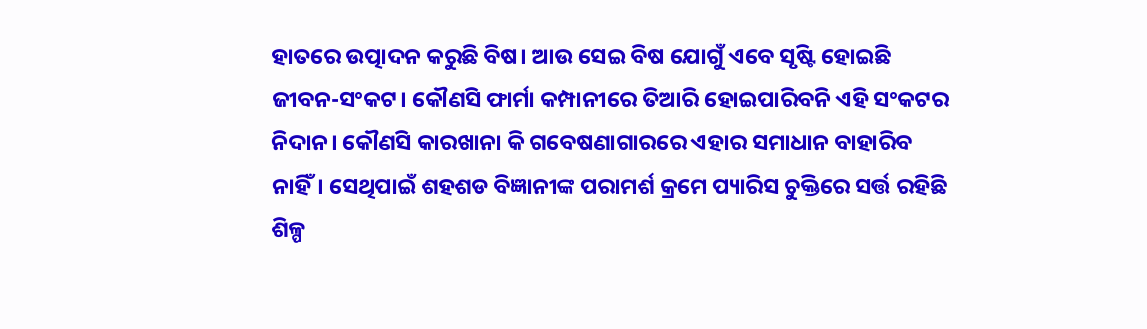ହାତରେ ଉତ୍ପାଦନ କରୁଛି ବିଷ। ଆଉ ସେଇ ବିଷ ଯୋଗୁଁ ଏବେ ସୃଷ୍ଟି ହୋଇଛି ଜୀବନ-ସଂକଟ। କୌଣସି ଫାର୍ମା କମ୍ପାନୀରେ ତିଆରି ହୋଇପାରିବନି ଏହି ସଂକଟର ନିଦାନ। କୌଣସି କାରଖାନା କି ଗବେଷଣାଗାରରେ ଏହାର ସମାଧାନ ବାହାରିବ ନାହିଁ। ସେଥିପାଇଁ ଶହଶଡ ବିଜ୍ଞାନୀଙ୍କ ପରାମର୍ଶ କ୍ରମେ ପ୍ୟାରିସ ଚୁକ୍ତିରେ ସର୍ତ୍ତ ରହିଛି ଶିଳ୍ପ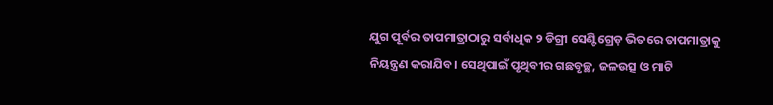ଯୁଗ ପୂର୍ବର ତାପମାତ୍ରାଠାରୁ ସର୍ବାଧିକ ୨ ଡିଗ୍ରୀ ସେଣ୍ଟିଗ୍ରେଡ଼ ଭିତରେ ତାପମାତ୍ରାକୁ ନିୟନ୍ତ୍ରଣ କରାଯିବ। ସେଥିପାଇଁ ପୃଥିବୀର ଗଛବୃଚ୍ଛ, ଜଳଉତ୍ସ ଓ ମାଟି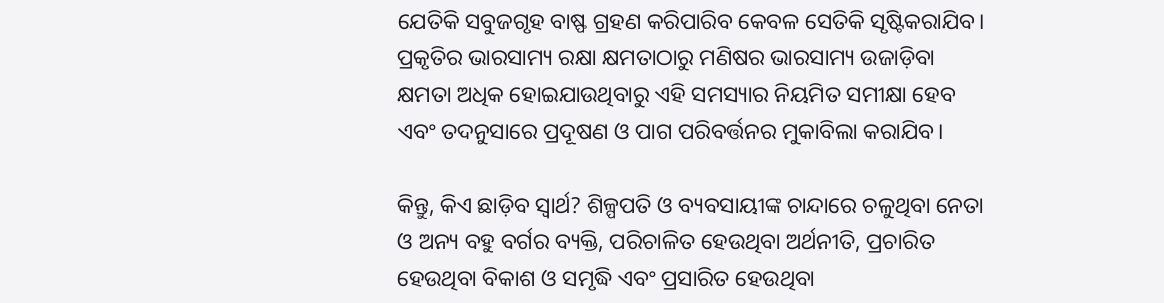ଯେତିକି ସବୁଜଗୃହ ବାଷ୍ଫ ଗ୍ରହଣ କରିପାରିବ କେବଳ ସେତିକି ସୃଷ୍ଟିକରାଯିବ। ପ୍ରକୃତିର ଭାରସାମ୍ୟ ରକ୍ଷା କ୍ଷମତାଠାରୁ ମଣିଷର ଭାରସାମ୍ୟ ଉଜାଡ଼ିବା କ୍ଷମତା ଅଧିକ ହୋଇଯାଉଥିବାରୁ ଏହି ସମସ୍ୟାର ନିୟମିତ ସମୀକ୍ଷା ହେବ ଏବଂ ତଦନୁସାରେ ପ୍ରଦୂଷଣ ଓ ପାଗ ପରିବର୍ତ୍ତନର ମୁକାବିଲା କରାଯିବ।

କିନ୍ତୁ, କିଏ ଛାଡ଼ିବ ସ୍ୱାର୍ଥ? ଶିଳ୍ପପତି ଓ ବ୍ୟବସାୟୀଙ୍କ ଚାନ୍ଦାରେ ଚଳୁଥିବା ନେତା ଓ ଅନ୍ୟ ବହୁ ବର୍ଗର ବ୍ୟକ୍ତି, ପରିଚାଳିତ ହେଉଥିବା ଅର୍ଥନୀତି, ପ୍ରଚାରିତ ହେଉଥିବା ବିକାଶ ଓ ସମୃଦ୍ଧି ଏବଂ ପ୍ରସାରିତ ହେଉଥିବା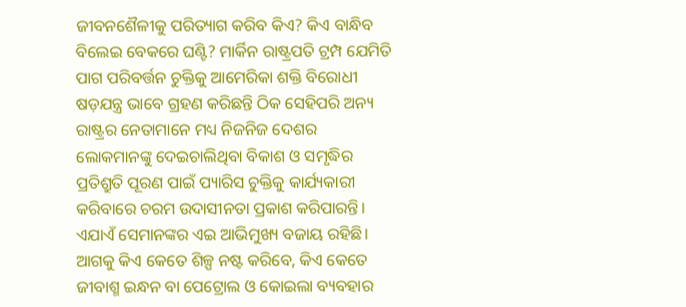ଜୀବନଶୈଳୀକୁ ପରିତ୍ୟାଗ କରିବ କିଏ? କିଏ ବାନ୍ଧିବ ବିଲେଇ ବେକରେ ଘଣ୍ଟି? ମାର୍କିନ ରାଷ୍ଟ୍ରପତି ଟ୍ରମ୍ପ ଯେମିତି ପାଗ ପରିବର୍ତ୍ତନ ଚୁକ୍ତିକୁ ଆମେରିକା ଶକ୍ତି ବିରୋଧୀ ଷଡ଼ଯନ୍ତ୍ର ଭାବେ ଗ୍ରହଣ କରିଛନ୍ତି ଠିକ ସେହିପରି ଅନ୍ୟ ରାଷ୍ଟ୍ରର ନେତାମାନେ ମଧ୍ୟ ନିଜନିଜ ଦେଶର ଲୋକମାନଙ୍କୁ ଦେଇଚାଲିଥିବା ବିକାଶ ଓ ସମୃଦ୍ଧିର ପ୍ରତିଶ୍ରୁତି ପୂରଣ ପାଇଁ ପ୍ୟାରିସ ଚୁକ୍ତିକୁ କାର୍ଯ୍ୟକାରୀ କରିବାରେ ଚରମ ଉଦାସୀନତା ପ୍ରକାଶ କରିପାରନ୍ତି। ଏଯାଏଁ ସେମାନଙ୍କର ଏଇ ଆଭିମୁଖ୍ୟ ବଜାୟ ରହିଛି। ଆଗକୁ କିଏ କେତେ ଶିଳ୍ପ ନଷ୍ଟ କରିବେ, କିଏ କେତେ ଜୀବାଶ୍ମ ଇନ୍ଧନ ବା ପେଟ୍ରୋଲ ଓ କୋଇଲା ବ୍ୟବହାର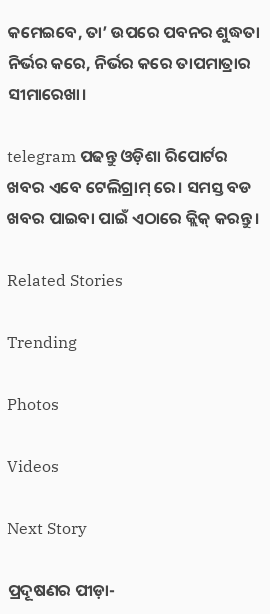କମେଇବେ, ତା’ ଉପରେ ପବନର ଶୁଦ୍ଧତା ନିର୍ଭର କରେ, ନିର୍ଭର କରେ ତାପମାତ୍ରାର ସୀମାରେଖା।

telegram ପଢନ୍ତୁ ଓଡ଼ିଶା ରିପୋର୍ଟର ଖବର ଏବେ ଟେଲିଗ୍ରାମ୍ ରେ। ସମସ୍ତ ବଡ ଖବର ପାଇବା ପାଇଁ ଏଠାରେ କ୍ଲିକ୍ କରନ୍ତୁ।

Related Stories

Trending

Photos

Videos

Next Story

ପ୍ରଦୂଷଣର ପୀଡ଼ା-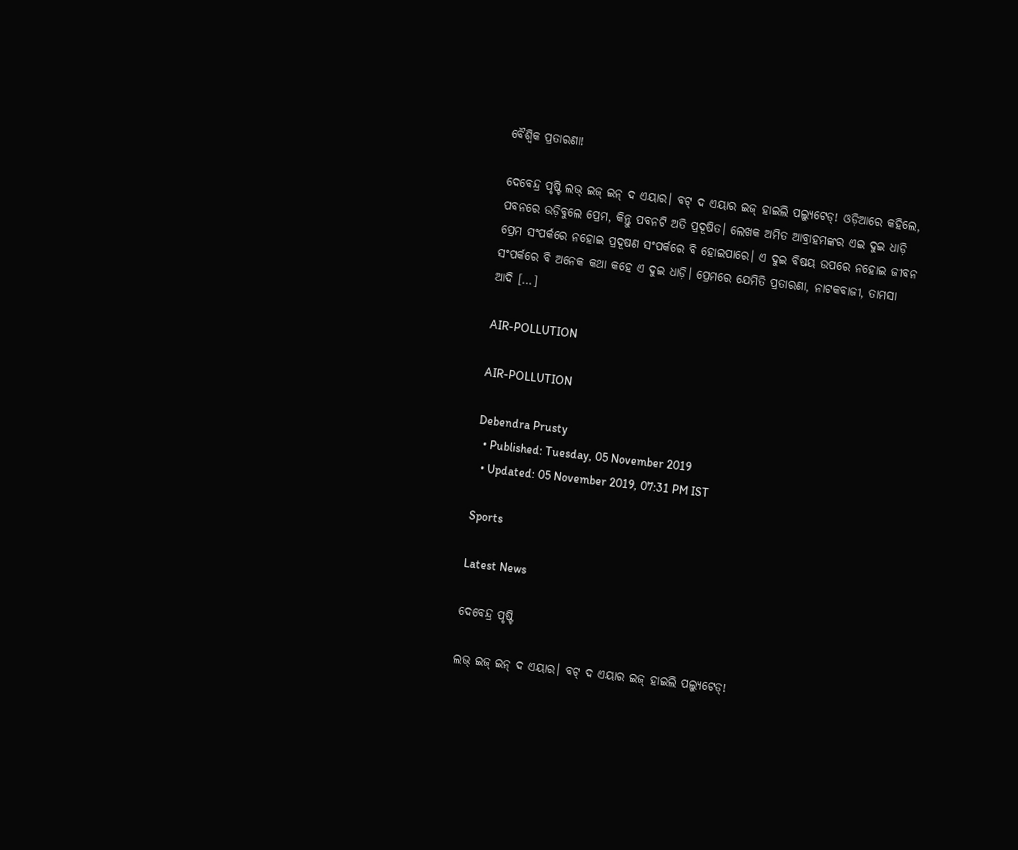ବୈଶ୍ୱିକ ପ୍ରତାରଣା!

ଦେବେନ୍ଦ୍ର ପୃଷ୍ଟି ଲଭ୍‌ ଇଜ୍‌ ଇନ୍‌ ଦ ଏୟାର। ବଟ୍‌ ଦ ଏୟାର ଇଜ୍‌ ହାଇଲି ପଲ୍ୟୁଟେଡ୍‌! ଓଡ଼ିଆରେ କହିଲେ, ପବନରେ ଉଡ଼ିବୁଲେ ପ୍ରେମ, କିନ୍ତୁ ପବନଟି ଅତି ପ୍ରଦୂଷିତ। ଲେଖକ ଅମିତ ଆବ୍ରାହମଙ୍କର ଏଇ ଦୁଇ ଧାଡ଼ି ପ୍ରେମ ସଂପର୍କରେ ନହୋଇ ପ୍ରଦୂଷଣ ସଂପର୍କରେ ବି ହୋଇପାରେ। ଏ ଦୁଇ ବିଷୟ ଉପରେ ନହୋଇ ଜୀବନ ସଂପର୍କରେ ବି ଅନେକ କଥା କହେ ଏ ଦୁଇ ଧାଡ଼ି। ପ୍ରେମରେ ଯେମିତି ପ୍ରତାରଣା, ନାଟକବାଜୀ, ତାମସା ଆଦି […]

AIR-POLLUTION

AIR-POLLUTION

Debendra Prusty
  • Published: Tuesday, 05 November 2019
  • Updated: 05 November 2019, 07:31 PM IST

Sports

Latest News

ଦେବେନ୍ଦ୍ର ପୃଷ୍ଟି

ଲଭ୍‌ ଇଜ୍‌ ଇନ୍‌ ଦ ଏୟାର। ବଟ୍‌ ଦ ଏୟାର ଇଜ୍‌ ହାଇଲି ପଲ୍ୟୁଟେଡ୍‌!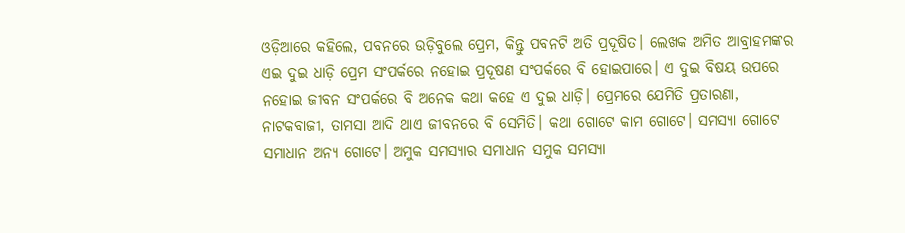ଓଡ଼ିଆରେ କହିଲେ, ପବନରେ ଉଡ଼ିବୁଲେ ପ୍ରେମ, କିନ୍ତୁ ପବନଟି ଅତି ପ୍ରଦୂଷିତ। ଲେଖକ ଅମିତ ଆବ୍ରାହମଙ୍କର ଏଇ ଦୁଇ ଧାଡ଼ି ପ୍ରେମ ସଂପର୍କରେ ନହୋଇ ପ୍ରଦୂଷଣ ସଂପର୍କରେ ବି ହୋଇପାରେ। ଏ ଦୁଇ ବିଷୟ ଉପରେ ନହୋଇ ଜୀବନ ସଂପର୍କରେ ବି ଅନେକ କଥା କହେ ଏ ଦୁଇ ଧାଡ଼ି। ପ୍ରେମରେ ଯେମିତି ପ୍ରତାରଣା, ନାଟକବାଜୀ, ତାମସା ଆଦି ଥାଏ ଜୀବନରେ ବି ସେମିତି। କଥା ଗୋଟେ କାମ ଗୋଟେ। ସମସ୍ୟା ଗୋଟେ ସମାଧାନ ଅନ୍ୟ ଗୋଟେ। ଅମୁକ ସମସ୍ୟାର ସମାଧାନ ସମୁକ ସମସ୍ୟା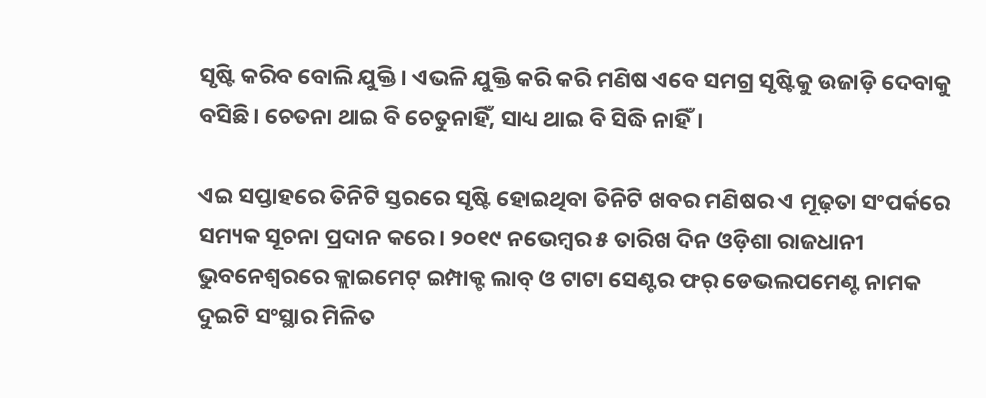ସୃଷ୍ଟି କରିବ ବୋଲି ଯୁକ୍ତି। ଏଭଳି ଯୁକ୍ତି କରି କରି ମଣିଷ ଏବେ ସମଗ୍ର ସୃଷ୍ଟିକୁ ଉଜାଡ଼ି ଦେବାକୁ ବସିଛି। ଚେତନା ଥାଇ ବି ଚେତୁନାହିଁ, ସାଧ୍ୟ ଥାଇ ବି ସିଦ୍ଧି ନାହିଁ।

ଏଇ ସପ୍ତାହରେ ତିନିଟି ସ୍ତରରେ ସୃଷ୍ଟି ହୋଇଥିବା ତିନିଟି ଖବର ମଣିଷର ଏ ମୂଢ଼ତା ସଂପର୍କରେ ସମ୍ୟକ ସୂଚନା ପ୍ରଦାନ କରେ। ୨୦୧୯ ନଭେମ୍ବର ୫ ତାରିଖ ଦିନ ଓଡ଼ିଶା ରାଜଧାନୀ ଭୁବନେଶ୍ୱରରେ କ୍ଲାଇମେଟ୍‌ ଇମ୍ପାକ୍ଟ ଲାବ୍‌ ଓ ଟାଟା ସେଣ୍ଟର ଫର୍‌ ଡେଭଲପମେଣ୍ଟ ନାମକ ଦୁଇଟି ସଂସ୍ଥାର ମିଳିତ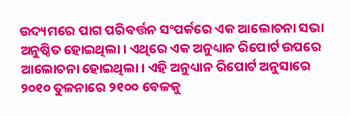ଉଦ୍ୟମରେ ପାଗ ପରିବର୍ତ୍ତନ ସଂପର୍କରେ ଏକ ଆଲୋଚନା ସଭା ଅନୁଷ୍ଠିତ ହୋଇଥିଲା। ଏଥିରେ ଏକ ଅନୁଧ୍ୟାନ ରିପୋର୍ଟ ଉପରେ ଆଲୋଚନା ହୋଇଥିଲା। ଏହି ଅନୁଧ୍ୟାନ ରିପୋର୍ଟ ଅନୁସାରେ ୨୦୧୦ ତୁଳନାରେ ୨୧୦୦ ବେଳକୁ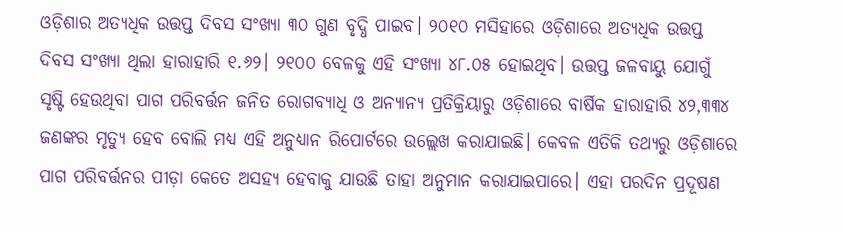ଓଡ଼ିଶାର ଅତ୍ୟଧିକ ଉତ୍ତପ୍ତ ଦିବସ ସଂଖ୍ୟା ୩୦ ଗୁଣ ବୃଦ୍ଧି ପାଇବ। ୨୦୧୦ ମସିହାରେ ଓଡ଼ିଶାରେ ଅତ୍ୟଧିକ ଉତ୍ତପ୍ତ ଦିବସ ସଂଖ୍ୟା ଥିଲା ହାରାହାରି ୧.୬୨। ୨୧୦୦ ବେଳକୁ ଏହି ସଂଖ୍ୟା ୪୮.୦୫ ହୋଇଥିବ। ଉତ୍ତପ୍ତ ଜଳବାୟୁ ଯୋଗୁଁ ସୃଷ୍ଟି ହେଉଥିବା ପାଗ ପରିବର୍ତ୍ତନ ଜନିତ ରୋଗବ୍ୟାଧି ଓ ଅନ୍ୟାନ୍ୟ ପ୍ରତିକ୍ରିୟାରୁ ଓଡ଼ିଶାରେ ବାର୍ଷିକ ହାରାହାରି ୪୨,୩୩୪ ଜଣଙ୍କର ମୃତ୍ୟୁ ହେବ ବୋଲି ମଧ୍ୟ ଏହି ଅନୁଧ୍ୟାନ ରିପୋର୍ଟରେ ଉଲ୍ଲେଖ କରାଯାଇଛି। କେବଳ ଏତିକି ତଥ୍ୟରୁ ଓଡ଼ିଶାରେ ପାଗ ପରିବର୍ତ୍ତନର ପୀଡ଼ା କେତେ ଅସହ୍ୟ ହେବାକୁ ଯାଉଛି ତାହା ଅନୁମାନ କରାଯାଇପାରେ। ଏହା ପରଦିନ ପ୍ରଦୂଷଣ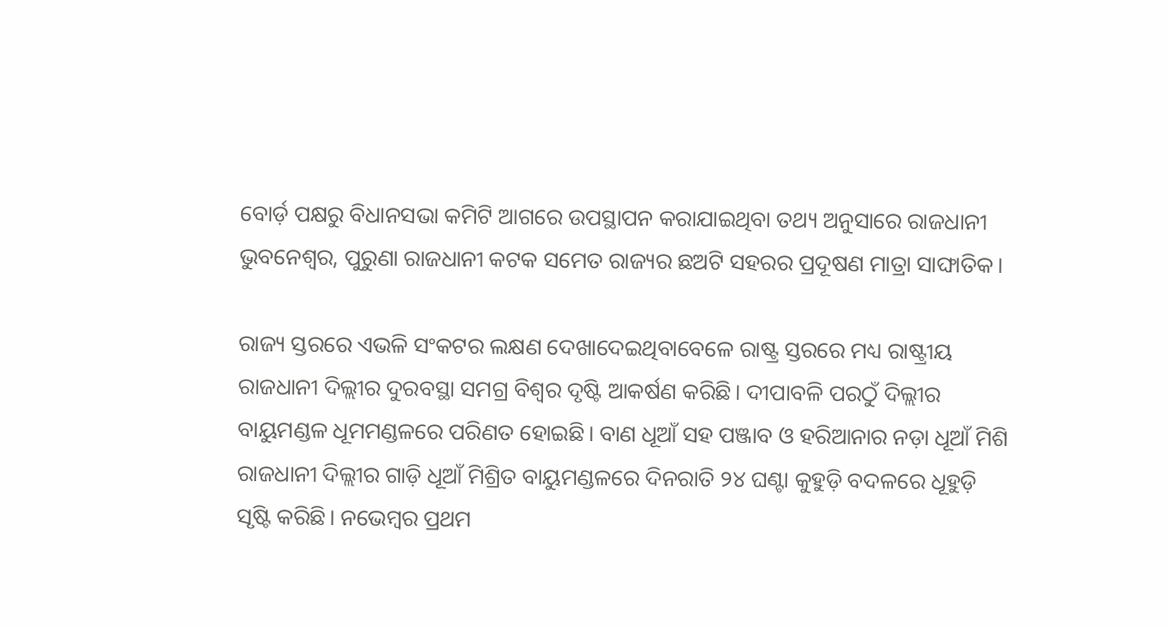ବୋର୍ଡ଼ ପକ୍ଷରୁ ବିଧାନସଭା କମିଟି ଆଗରେ ଉପସ୍ଥାପନ କରାଯାଇଥିବା ତଥ୍ୟ ଅନୁସାରେ ରାଜଧାନୀ ଭୁବନେଶ୍ୱର, ପୁରୁଣା ରାଜଧାନୀ କଟକ ସମେତ ରାଜ୍ୟର ଛଅଟି ସହରର ପ୍ରଦୂଷଣ ମାତ୍ରା ସାଙ୍ଘାତିକ।

ରାଜ୍ୟ ସ୍ତରରେ ଏଭଳି ସଂକଟର ଲକ୍ଷଣ ଦେଖାଦେଇଥିବାବେଳେ ରାଷ୍ଟ୍ର ସ୍ତରରେ ମଧ୍ୟ ରାଷ୍ଟ୍ରୀୟ ରାଜଧାନୀ ଦିଲ୍ଲୀର ଦୁରବସ୍ଥା ସମଗ୍ର ବିଶ୍ୱର ଦୃଷ୍ଟି ଆକର୍ଷଣ କରିଛି। ଦୀପାବଳି ପରଠୁଁ ଦିଲ୍ଲୀର ବାୟୁମଣ୍ଡଳ ଧୂମମଣ୍ଡଳରେ ପରିଣତ ହୋଇଛି। ବାଣ ଧୂଆଁ ସହ ପଞ୍ଜାବ ଓ ହରିଆନାର ନଡ଼ା ଧୂଆଁ ମିଶି ରାଜଧାନୀ ଦିଲ୍ଲୀର ଗାଡ଼ି ଧୂଆଁ ମିଶ୍ରିତ ବାୟୁମଣ୍ଡଳରେ ଦିନରାତି ୨୪ ଘଣ୍ଟା କୁହୁଡ଼ି ବଦଳରେ ଧୂହୁଡ଼ି ସୃଷ୍ଟି କରିଛି। ନଭେମ୍ବର ପ୍ରଥମ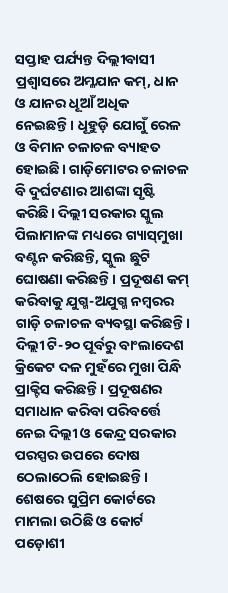ସପ୍ତାହ ପର୍ଯ୍ୟନ୍ତ ଦିଲ୍ଲୀବାସୀ ପ୍ରଶ୍ୱାସରେ ଅମ୍ଳଯାନ କମ୍‌, ଧାନ ଓ ଯାନର ଧୂଆଁ ଅଧିକ ନେଇଛନ୍ତି। ଧୂହୁଡ଼ି ଯୋଗୁଁ ରେଳ ଓ ବିମାନ ଚଳାଚଳ ବ୍ୟାହତ ହୋଇଛି। ଗାଡ଼ିମୋଟର ଚଳାଚଳ ବି ଦୁର୍ଘଟଣାର ଆଶଙ୍କା ସୃଷ୍ଟି କରିଛି। ଦିଲ୍ଲୀ ସରକାର ସ୍କୁଲ ପିଲାମାନଙ୍କ ମଧ୍ୟରେ ଗ୍ୟାସ୍‌ମୁଖା ବଣ୍ଟନ କରିଛନ୍ତି, ସ୍କୁଲ ଛୁଟି ଘୋଷଣା କରିଛନ୍ତି। ପ୍ରଦୂଷଣ କମ୍‌ କରିବାକୁ ଯୁଗ୍ମ-ଅଯୁଗ୍ମ ନମ୍ବରର ଗାଡ଼ି ଚଳାଚଳ ବ୍ୟବସ୍ଥା କରିଛନ୍ତି। ଦିଲ୍ଲୀ ଟି-୨୦ ପୂର୍ବରୁ ବାଂଲାଦେଶ କ୍ରିକେଟ ଦଳ ମୁହଁରେ ମୁଖା ପିନ୍ଧି ପ୍ରାକ୍ଟିସ କରିଛନ୍ତି। ପ୍ରଦୂଷଣର ସମାଧାନ କରିବା ପରିବର୍ତ୍ତେ ନେଇ ଦିଲ୍ଲୀ ଓ କେନ୍ଦ୍ର ସରକାର ପରସ୍ପର ଉପରେ ଦୋଷ ଠେଲାଠେଲି ହୋଇଛନ୍ତି।  ଶେଷରେ ସୁପ୍ରିମ କୋର୍ଟରେ ମାମଲା ଉଠିଛି ଓ କୋର୍ଟ ପଡ଼ୋଶୀ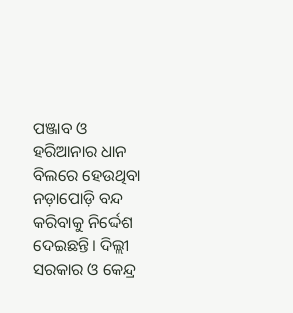ପଞ୍ଜାବ ଓ ହରିଆନାର ଧାନ ବିଲରେ ହେଉଥିବା ନଡ଼ାପୋଡ଼ି ବନ୍ଦ କରିବାକୁ ନିର୍ଦ୍ଦେଶ ଦେଇଛନ୍ତି। ଦିଲ୍ଲୀ ସରକାର ଓ କେନ୍ଦ୍ର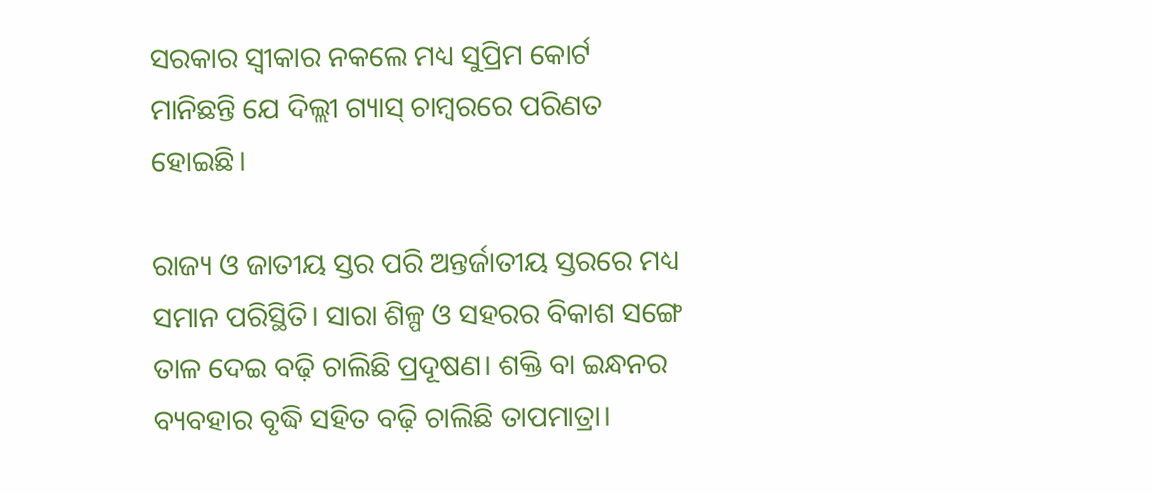ସରକାର ସ୍ୱୀକାର ନକଲେ ମଧ୍ୟ ସୁପ୍ରିମ କୋର୍ଟ ମାନିଛନ୍ତି ଯେ ଦିଲ୍ଲୀ ଗ୍ୟାସ୍‌ ଚାମ୍ବରରେ ପରିଣତ ହୋଇଛି।

ରାଜ୍ୟ ଓ ଜାତୀୟ ସ୍ତର ପରି ଅନ୍ତର୍ଜାତୀୟ ସ୍ତରରେ ମଧ୍ୟ ସମାନ ପରିସ୍ଥିତି। ସାରା ଶିଳ୍ପ ଓ ସହରର ବିକାଶ ସଙ୍ଗେ ତାଳ ଦେଇ ବଢ଼ି ଚାଲିଛି ପ୍ରଦୂଷଣ। ଶକ୍ତି ବା ଇନ୍ଧନର ବ୍ୟବହାର ବୃଦ୍ଧି ସହିତ ବଢ଼ି ଚାଲିଛି ତାପମାତ୍ରା।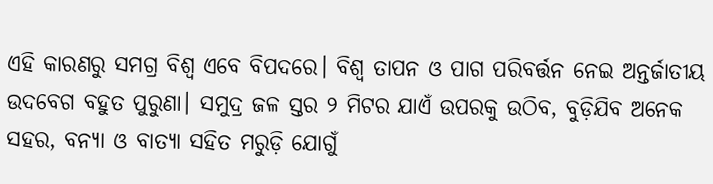ଏହି କାରଣରୁ ସମଗ୍ର ବିଶ୍ୱ ଏବେ ବିପଦରେ। ବିଶ୍ୱ ତାପନ ଓ ପାଗ ପରିବର୍ତ୍ତନ ନେଇ ଅନ୍ତର୍ଜାତୀୟ ଉଦବେଗ ବହୁତ ପୁରୁଣା। ସମୁଦ୍ର ଜଳ ସ୍ତର ୨ ମିଟର ଯାଏଁ ଉପରକୁ ଉଠିବ, ବୁଡ଼ିଯିବ ଅନେକ ସହର, ବନ୍ୟା ଓ ବାତ୍ୟା ସହିତ ମରୁଡ଼ି ଯୋଗୁଁ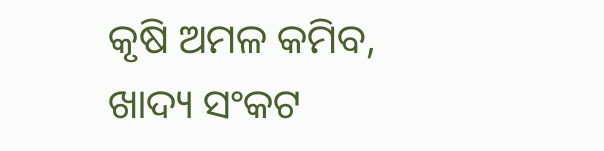କୃଷି ଅମଳ କମିବ, ଖାଦ୍ୟ ସଂକଟ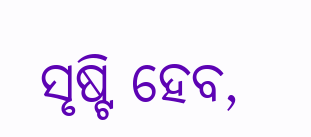ସୃଷ୍ଟି ହେବ,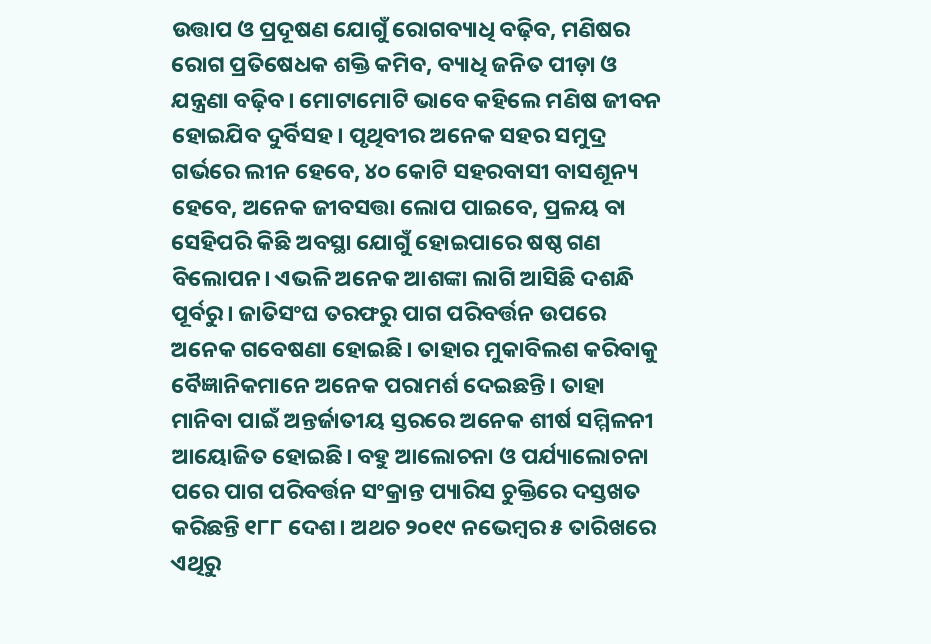ଉତ୍ତାପ ଓ ପ୍ରଦୂଷଣ ଯୋଗୁଁ ରୋଗବ୍ୟାଧି ବଢ଼ିବ, ମଣିଷର ରୋଗ ପ୍ରତିଷେଧକ ଶକ୍ତି କମିବ, ବ୍ୟାଧି ଜନିତ ପୀଡ଼ା ଓ ଯନ୍ତ୍ରଣା ବଢ଼ିବ। ମୋଟାମୋଟି ଭାବେ କହିଲେ ମଣିଷ ଜୀବନ ହୋଇଯିବ ଦୁର୍ବିସହ। ପୃଥିବୀର ଅନେକ ସହର ସମୁଦ୍ର ଗର୍ଭରେ ଲୀନ ହେବେ, ୪୦ କୋଟି ସହରବାସୀ ବାସଶୂନ୍ୟ ହେବେ, ଅନେକ ଜୀବସତ୍ତା ଲୋପ ପାଇବେ, ପ୍ରଳୟ ବା ସେହିପରି କିଛି ଅବସ୍ଥା ଯୋଗୁଁ ହୋଇପାରେ ଷଷ୍ଠ ଗଣ ବିଲୋପନ। ଏଭଳି ଅନେକ ଆଶଙ୍କା ଲାଗି ଆସିଛି ଦଶନ୍ଧି ପୂର୍ବରୁ। ଜାତିସଂଘ ତରଫରୁ ପାଗ ପରିବର୍ତ୍ତନ ଉପରେ ଅନେକ ଗବେଷଣା ହୋଇଛି। ତାହାର ମୁକାବିଲଶ କରିବାକୁ ବୈଜ୍ଞାନିକମାନେ ଅନେକ ପରାମର୍ଶ ଦେଇଛନ୍ତି। ତାହା ମାନିବା ପାଇଁ ଅନ୍ତର୍ଜାତୀୟ ସ୍ତରରେ ଅନେକ ଶୀର୍ଷ ସମ୍ମିଳନୀ ଆୟୋଜିତ ହୋଇଛି। ବହୁ ଆଲୋଚନା ଓ ପର୍ଯ୍ୟାଲୋଚନା ପରେ ପାଗ ପରିବର୍ତ୍ତନ ସଂକ୍ରାନ୍ତ ପ୍ୟାରିସ ଚୁକ୍ତିରେ ଦସ୍ତଖତ କରିଛନ୍ତି ୧୮୮ ଦେଶ। ଅଥଚ ୨୦୧୯ ନଭେମ୍ବର ୫ ତାରିଖରେ ଏଥିରୁ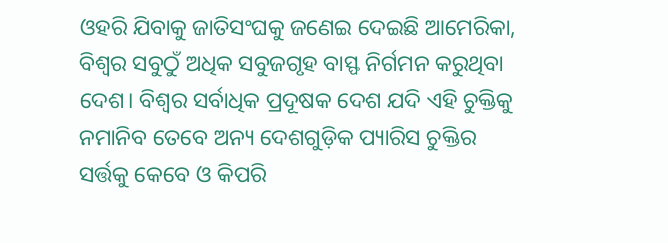ଓହରି ଯିବାକୁ ଜାତିସଂଘକୁ ଜଣେଇ ଦେଇଛି ଆମେରିକା, ବିଶ୍ୱର ସବୁଠୁଁ ଅଧିକ ସବୁଜଗୃହ ବାସ୍ଫ ନିର୍ଗମନ କରୁଥିବା ଦେଶ। ବିଶ୍ୱର ସର୍ବାଧିକ ପ୍ରଦୂଷକ ଦେଶ ଯଦି ଏହି ଚୁକ୍ତିକୁ ନମାନିବ ତେବେ ଅନ୍ୟ ଦେଶଗୁଡ଼ିକ ପ୍ୟାରିସ ଚୁକ୍ତିର ସର୍ତ୍ତକୁ କେବେ ଓ କିପରି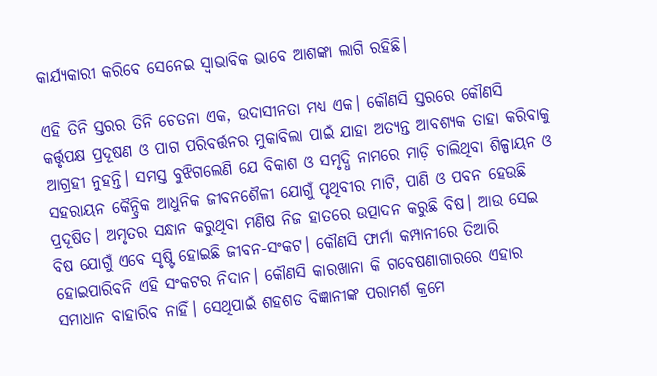କାର୍ଯ୍ୟକାରୀ କରିବେ ସେନେଇ ସ୍ୱାଭାବିକ ଭାବେ ଆଶଙ୍କା ଲାଗି ରହିଛି।

ଏହି ତିନି ସ୍ତରର ତିନି ଚେତନା ଏକ, ଉଦାସୀନତା ମଧ୍ୟ ଏକ। କୌଣସି ସ୍ତରରେ କୌଣସି କର୍ତ୍ତୃପକ୍ଷ ପ୍ରଦୂଷଣ ଓ ପାଗ ପରିବର୍ତ୍ତନର ମୁକାବିଲା ପାଇଁ ଯାହା ଅତ୍ୟନ୍ତ ଆବଶ୍ୟକ ତାହା କରିବାକୁ ଆଗ୍ରହୀ ନୁହନ୍ତି। ସମସ୍ତ ବୁଝିଗଲେଣି ଯେ ବିକାଶ ଓ ସମୃଦ୍ଧି ନାମରେ ମାଡ଼ି ଚାଲିଥିବା ଶିଳ୍ପାୟନ ଓ ସହରାୟନ କୈନ୍ଦ୍ରିକ ଆଧୁନିକ ଜୀବନଶୈଳୀ ଯୋଗୁଁ ପୃଥିବୀର ମାଟି, ପାଣି ଓ ପବନ ହେଉଛି ପ୍ରଦୂଷିତ। ଅମୃତର ସନ୍ଧାନ କରୁଥିବା ମଣିଷ ନିଜ ହାତରେ ଉତ୍ପାଦନ କରୁଛି ବିଷ। ଆଉ ସେଇ ବିଷ ଯୋଗୁଁ ଏବେ ସୃଷ୍ଟି ହୋଇଛି ଜୀବନ-ସଂକଟ। କୌଣସି ଫାର୍ମା କମ୍ପାନୀରେ ତିଆରି ହୋଇପାରିବନି ଏହି ସଂକଟର ନିଦାନ। କୌଣସି କାରଖାନା କି ଗବେଷଣାଗାରରେ ଏହାର ସମାଧାନ ବାହାରିବ ନାହିଁ। ସେଥିପାଇଁ ଶହଶଡ ବିଜ୍ଞାନୀଙ୍କ ପରାମର୍ଶ କ୍ରମେ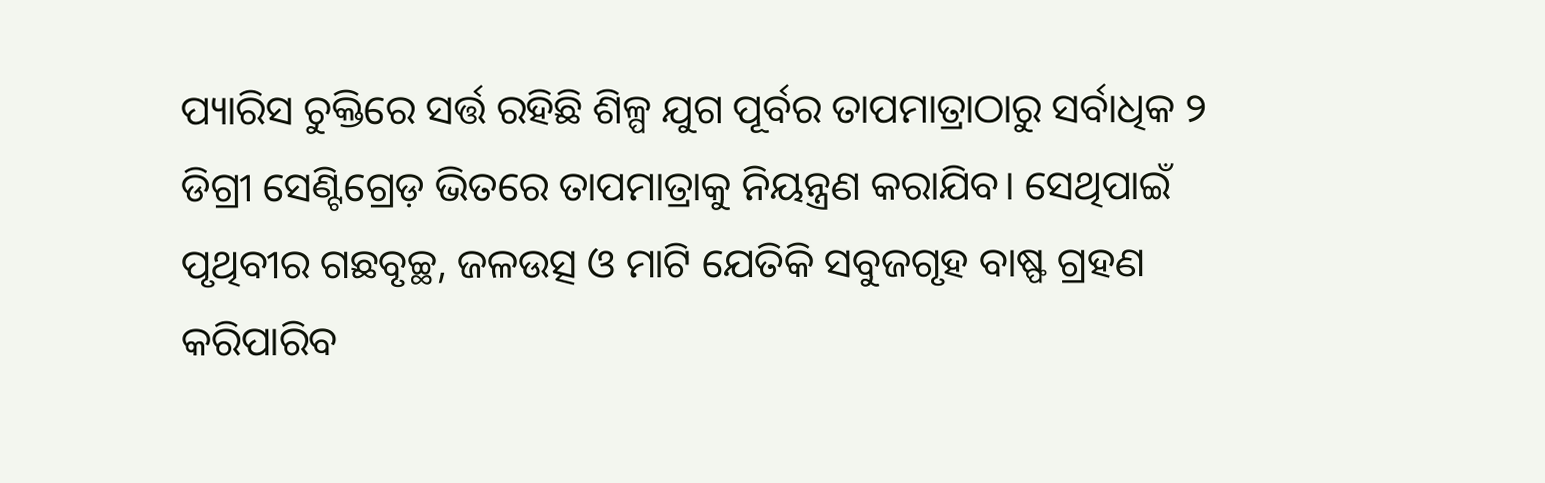ପ୍ୟାରିସ ଚୁକ୍ତିରେ ସର୍ତ୍ତ ରହିଛି ଶିଳ୍ପ ଯୁଗ ପୂର୍ବର ତାପମାତ୍ରାଠାରୁ ସର୍ବାଧିକ ୨ ଡିଗ୍ରୀ ସେଣ୍ଟିଗ୍ରେଡ଼ ଭିତରେ ତାପମାତ୍ରାକୁ ନିୟନ୍ତ୍ରଣ କରାଯିବ। ସେଥିପାଇଁ ପୃଥିବୀର ଗଛବୃଚ୍ଛ, ଜଳଉତ୍ସ ଓ ମାଟି ଯେତିକି ସବୁଜଗୃହ ବାଷ୍ଫ ଗ୍ରହଣ କରିପାରିବ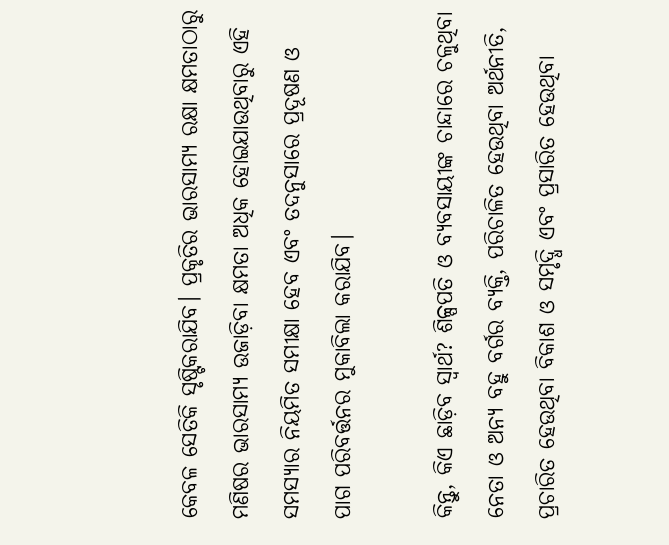କେବଳ ସେତିକି ସୃଷ୍ଟିକରାଯିବ। ପ୍ରକୃତିର ଭାରସାମ୍ୟ ରକ୍ଷା କ୍ଷମତାଠାରୁ ମଣିଷର ଭାରସାମ୍ୟ ଉଜାଡ଼ିବା କ୍ଷମତା ଅଧିକ ହୋଇଯାଉଥିବାରୁ ଏହି ସମସ୍ୟାର ନିୟମିତ ସମୀକ୍ଷା ହେବ ଏବଂ ତଦନୁସାରେ ପ୍ରଦୂଷଣ ଓ ପାଗ ପରିବର୍ତ୍ତନର ମୁକାବିଲା କରାଯିବ।

କିନ୍ତୁ, କିଏ ଛାଡ଼ିବ ସ୍ୱାର୍ଥ? ଶିଳ୍ପପତି ଓ ବ୍ୟବସାୟୀଙ୍କ ଚାନ୍ଦାରେ ଚଳୁଥିବା ନେତା ଓ ଅନ୍ୟ ବହୁ ବର୍ଗର ବ୍ୟକ୍ତି, ପରିଚାଳିତ ହେଉଥିବା ଅର୍ଥନୀତି, ପ୍ରଚାରିତ ହେଉଥିବା ବିକାଶ ଓ ସମୃଦ୍ଧି ଏବଂ ପ୍ରସାରିତ ହେଉଥିବା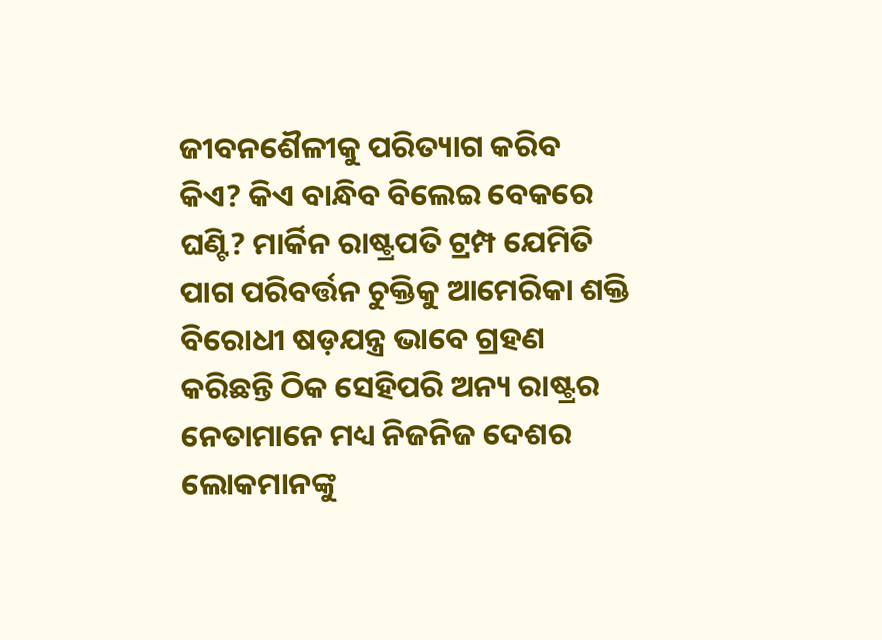ଜୀବନଶୈଳୀକୁ ପରିତ୍ୟାଗ କରିବ କିଏ? କିଏ ବାନ୍ଧିବ ବିଲେଇ ବେକରେ ଘଣ୍ଟି? ମାର୍କିନ ରାଷ୍ଟ୍ରପତି ଟ୍ରମ୍ପ ଯେମିତି ପାଗ ପରିବର୍ତ୍ତନ ଚୁକ୍ତିକୁ ଆମେରିକା ଶକ୍ତି ବିରୋଧୀ ଷଡ଼ଯନ୍ତ୍ର ଭାବେ ଗ୍ରହଣ କରିଛନ୍ତି ଠିକ ସେହିପରି ଅନ୍ୟ ରାଷ୍ଟ୍ରର ନେତାମାନେ ମଧ୍ୟ ନିଜନିଜ ଦେଶର ଲୋକମାନଙ୍କୁ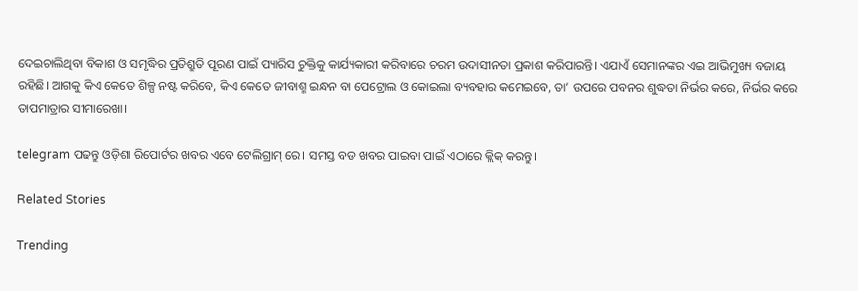ଦେଇଚାଲିଥିବା ବିକାଶ ଓ ସମୃଦ୍ଧିର ପ୍ରତିଶ୍ରୁତି ପୂରଣ ପାଇଁ ପ୍ୟାରିସ ଚୁକ୍ତିକୁ କାର୍ଯ୍ୟକାରୀ କରିବାରେ ଚରମ ଉଦାସୀନତା ପ୍ରକାଶ କରିପାରନ୍ତି। ଏଯାଏଁ ସେମାନଙ୍କର ଏଇ ଆଭିମୁଖ୍ୟ ବଜାୟ ରହିଛି। ଆଗକୁ କିଏ କେତେ ଶିଳ୍ପ ନଷ୍ଟ କରିବେ, କିଏ କେତେ ଜୀବାଶ୍ମ ଇନ୍ଧନ ବା ପେଟ୍ରୋଲ ଓ କୋଇଲା ବ୍ୟବହାର କମେଇବେ, ତା’ ଉପରେ ପବନର ଶୁଦ୍ଧତା ନିର୍ଭର କରେ, ନିର୍ଭର କରେ ତାପମାତ୍ରାର ସୀମାରେଖା।

telegram ପଢନ୍ତୁ ଓଡ଼ିଶା ରିପୋର୍ଟର ଖବର ଏବେ ଟେଲିଗ୍ରାମ୍ ରେ। ସମସ୍ତ ବଡ ଖବର ପାଇବା ପାଇଁ ଏଠାରେ କ୍ଲିକ୍ କରନ୍ତୁ।

Related Stories

Trending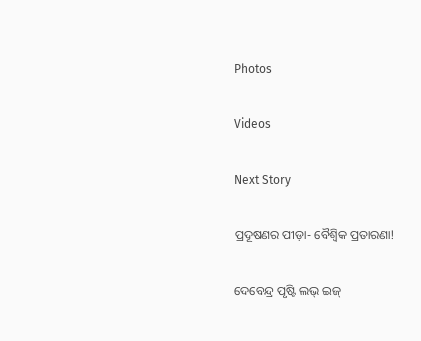Photos

Videos

Next Story

ପ୍ରଦୂଷଣର ପୀଡ଼ା- ବୈଶ୍ୱିକ ପ୍ରତାରଣା!

ଦେବେନ୍ଦ୍ର ପୃଷ୍ଟି ଲଭ୍‌ ଇଜ୍‌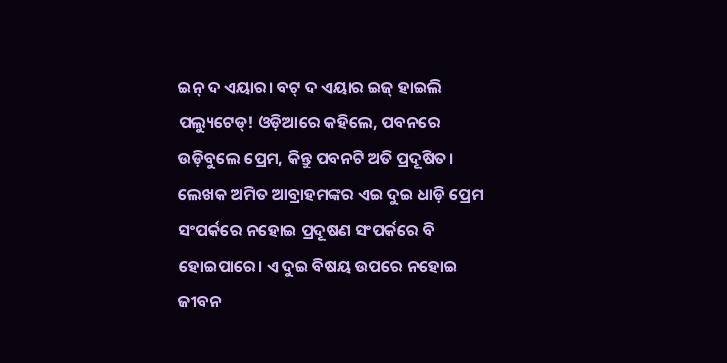ଇନ୍‌ ଦ ଏୟାର। ବଟ୍‌ ଦ ଏୟାର ଇଜ୍‌ ହାଇଲି ପଲ୍ୟୁଟେଡ୍‌! ଓଡ଼ିଆରେ କହିଲେ, ପବନରେ ଉଡ଼ିବୁଲେ ପ୍ରେମ, କିନ୍ତୁ ପବନଟି ଅତି ପ୍ରଦୂଷିତ। ଲେଖକ ଅମିତ ଆବ୍ରାହମଙ୍କର ଏଇ ଦୁଇ ଧାଡ଼ି ପ୍ରେମ ସଂପର୍କରେ ନହୋଇ ପ୍ରଦୂଷଣ ସଂପର୍କରେ ବି ହୋଇପାରେ। ଏ ଦୁଇ ବିଷୟ ଉପରେ ନହୋଇ ଜୀବନ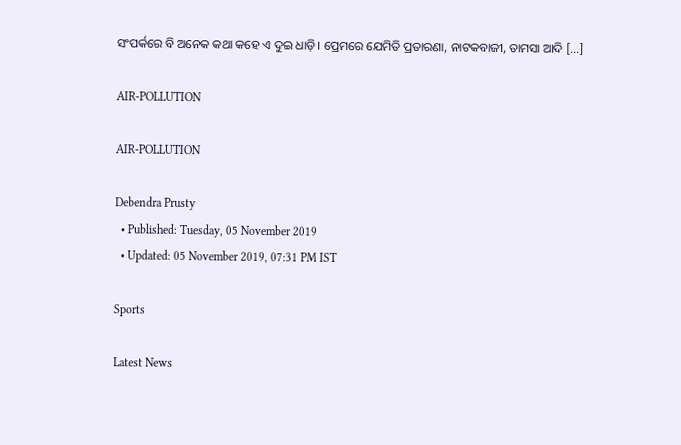ସଂପର୍କରେ ବି ଅନେକ କଥା କହେ ଏ ଦୁଇ ଧାଡ଼ି। ପ୍ରେମରେ ଯେମିତି ପ୍ରତାରଣା, ନାଟକବାଜୀ, ତାମସା ଆଦି […]

AIR-POLLUTION

AIR-POLLUTION

Debendra Prusty
  • Published: Tuesday, 05 November 2019
  • Updated: 05 November 2019, 07:31 PM IST

Sports

Latest News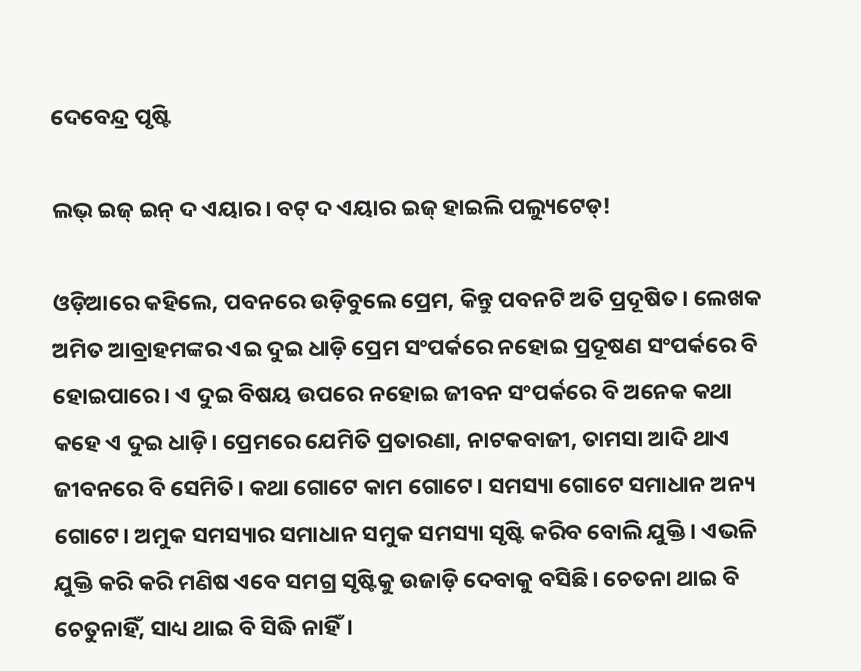ଦେବେନ୍ଦ୍ର ପୃଷ୍ଟି

ଲଭ୍‌ ଇଜ୍‌ ଇନ୍‌ ଦ ଏୟାର। ବଟ୍‌ ଦ ଏୟାର ଇଜ୍‌ ହାଇଲି ପଲ୍ୟୁଟେଡ୍‌!

ଓଡ଼ିଆରେ କହିଲେ, ପବନରେ ଉଡ଼ିବୁଲେ ପ୍ରେମ, କିନ୍ତୁ ପବନଟି ଅତି ପ୍ରଦୂଷିତ। ଲେଖକ ଅମିତ ଆବ୍ରାହମଙ୍କର ଏଇ ଦୁଇ ଧାଡ଼ି ପ୍ରେମ ସଂପର୍କରେ ନହୋଇ ପ୍ରଦୂଷଣ ସଂପର୍କରେ ବି ହୋଇପାରେ। ଏ ଦୁଇ ବିଷୟ ଉପରେ ନହୋଇ ଜୀବନ ସଂପର୍କରେ ବି ଅନେକ କଥା କହେ ଏ ଦୁଇ ଧାଡ଼ି। ପ୍ରେମରେ ଯେମିତି ପ୍ରତାରଣା, ନାଟକବାଜୀ, ତାମସା ଆଦି ଥାଏ ଜୀବନରେ ବି ସେମିତି। କଥା ଗୋଟେ କାମ ଗୋଟେ। ସମସ୍ୟା ଗୋଟେ ସମାଧାନ ଅନ୍ୟ ଗୋଟେ। ଅମୁକ ସମସ୍ୟାର ସମାଧାନ ସମୁକ ସମସ୍ୟା ସୃଷ୍ଟି କରିବ ବୋଲି ଯୁକ୍ତି। ଏଭଳି ଯୁକ୍ତି କରି କରି ମଣିଷ ଏବେ ସମଗ୍ର ସୃଷ୍ଟିକୁ ଉଜାଡ଼ି ଦେବାକୁ ବସିଛି। ଚେତନା ଥାଇ ବି ଚେତୁନାହିଁ, ସାଧ୍ୟ ଥାଇ ବି ସିଦ୍ଧି ନାହିଁ।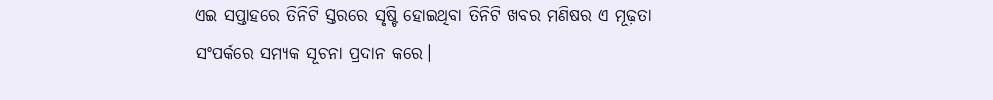ଏଇ ସପ୍ତାହରେ ତିନିଟି ସ୍ତରରେ ସୃଷ୍ଟି ହୋଇଥିବା ତିନିଟି ଖବର ମଣିଷର ଏ ମୂଢ଼ତା ସଂପର୍କରେ ସମ୍ୟକ ସୂଚନା ପ୍ରଦାନ କରେ।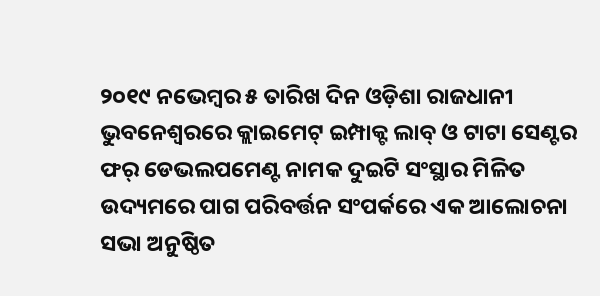୨୦୧୯ ନଭେମ୍ବର ୫ ତାରିଖ ଦିନ ଓଡ଼ିଶା ରାଜଧାନୀ ଭୁବନେଶ୍ୱରରେ କ୍ଲାଇମେଟ୍‌ ଇମ୍ପାକ୍ଟ ଲାବ୍‌ ଓ ଟାଟା ସେଣ୍ଟର ଫର୍‌ ଡେଭଲପମେଣ୍ଟ ନାମକ ଦୁଇଟି ସଂସ୍ଥାର ମିଳିତ ଉଦ୍ୟମରେ ପାଗ ପରିବର୍ତ୍ତନ ସଂପର୍କରେ ଏକ ଆଲୋଚନା ସଭା ଅନୁଷ୍ଠିତ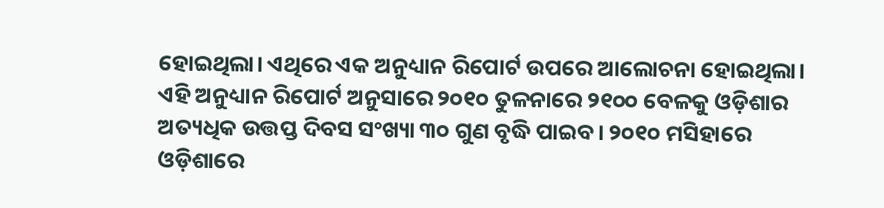ହୋଇଥିଲା। ଏଥିରେ ଏକ ଅନୁଧ୍ୟାନ ରିପୋର୍ଟ ଉପରେ ଆଲୋଚନା ହୋଇଥିଲା। ଏହି ଅନୁଧ୍ୟାନ ରିପୋର୍ଟ ଅନୁସାରେ ୨୦୧୦ ତୁଳନାରେ ୨୧୦୦ ବେଳକୁ ଓଡ଼ିଶାର ଅତ୍ୟଧିକ ଉତ୍ତପ୍ତ ଦିବସ ସଂଖ୍ୟା ୩୦ ଗୁଣ ବୃଦ୍ଧି ପାଇବ। ୨୦୧୦ ମସିହାରେ ଓଡ଼ିଶାରେ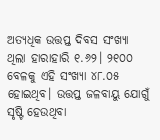ଅତ୍ୟଧିକ ଉତ୍ତପ୍ତ ଦିବସ ସଂଖ୍ୟା ଥିଲା ହାରାହାରି ୧.୬୨। ୨୧୦୦ ବେଳକୁ ଏହି ସଂଖ୍ୟା ୪୮.୦୫ ହୋଇଥିବ। ଉତ୍ତପ୍ତ ଜଳବାୟୁ ଯୋଗୁଁ ସୃଷ୍ଟି ହେଉଥିବା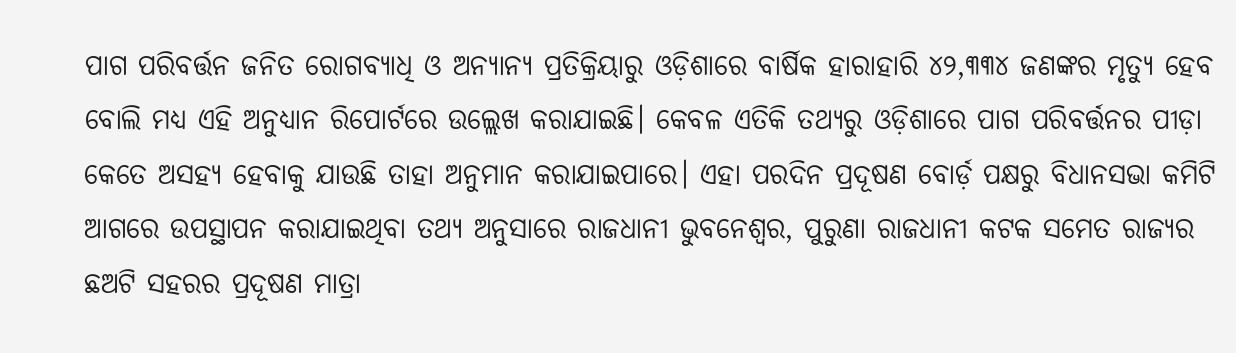ପାଗ ପରିବର୍ତ୍ତନ ଜନିତ ରୋଗବ୍ୟାଧି ଓ ଅନ୍ୟାନ୍ୟ ପ୍ରତିକ୍ରିୟାରୁ ଓଡ଼ିଶାରେ ବାର୍ଷିକ ହାରାହାରି ୪୨,୩୩୪ ଜଣଙ୍କର ମୃତ୍ୟୁ ହେବ ବୋଲି ମଧ୍ୟ ଏହି ଅନୁଧ୍ୟାନ ରିପୋର୍ଟରେ ଉଲ୍ଲେଖ କରାଯାଇଛି। କେବଳ ଏତିକି ତଥ୍ୟରୁ ଓଡ଼ିଶାରେ ପାଗ ପରିବର୍ତ୍ତନର ପୀଡ଼ା କେତେ ଅସହ୍ୟ ହେବାକୁ ଯାଉଛି ତାହା ଅନୁମାନ କରାଯାଇପାରେ। ଏହା ପରଦିନ ପ୍ରଦୂଷଣ ବୋର୍ଡ଼ ପକ୍ଷରୁ ବିଧାନସଭା କମିଟି ଆଗରେ ଉପସ୍ଥାପନ କରାଯାଇଥିବା ତଥ୍ୟ ଅନୁସାରେ ରାଜଧାନୀ ଭୁବନେଶ୍ୱର, ପୁରୁଣା ରାଜଧାନୀ କଟକ ସମେତ ରାଜ୍ୟର ଛଅଟି ସହରର ପ୍ରଦୂଷଣ ମାତ୍ରା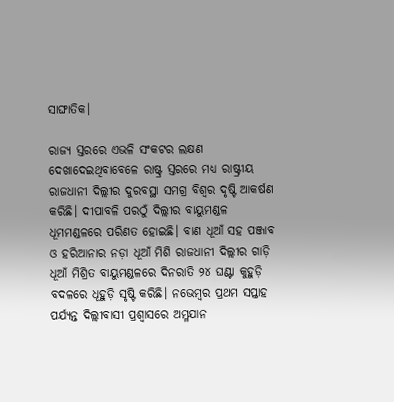ସାଙ୍ଘାତିକ।

ରାଜ୍ୟ ସ୍ତରରେ ଏଭଳି ସଂକଟର ଲକ୍ଷଣ ଦେଖାଦେଇଥିବାବେଳେ ରାଷ୍ଟ୍ର ସ୍ତରରେ ମଧ୍ୟ ରାଷ୍ଟ୍ରୀୟ ରାଜଧାନୀ ଦିଲ୍ଲୀର ଦୁରବସ୍ଥା ସମଗ୍ର ବିଶ୍ୱର ଦୃଷ୍ଟି ଆକର୍ଷଣ କରିଛି। ଦୀପାବଳି ପରଠୁଁ ଦିଲ୍ଲୀର ବାୟୁମଣ୍ଡଳ ଧୂମମଣ୍ଡଳରେ ପରିଣତ ହୋଇଛି। ବାଣ ଧୂଆଁ ସହ ପଞ୍ଜାବ ଓ ହରିଆନାର ନଡ଼ା ଧୂଆଁ ମିଶି ରାଜଧାନୀ ଦିଲ୍ଲୀର ଗାଡ଼ି ଧୂଆଁ ମିଶ୍ରିତ ବାୟୁମଣ୍ଡଳରେ ଦିନରାତି ୨୪ ଘଣ୍ଟା କୁହୁଡ଼ି ବଦଳରେ ଧୂହୁଡ଼ି ସୃଷ୍ଟି କରିଛି। ନଭେମ୍ବର ପ୍ରଥମ ସପ୍ତାହ ପର୍ଯ୍ୟନ୍ତ ଦିଲ୍ଲୀବାସୀ ପ୍ରଶ୍ୱାସରେ ଅମ୍ଳଯାନ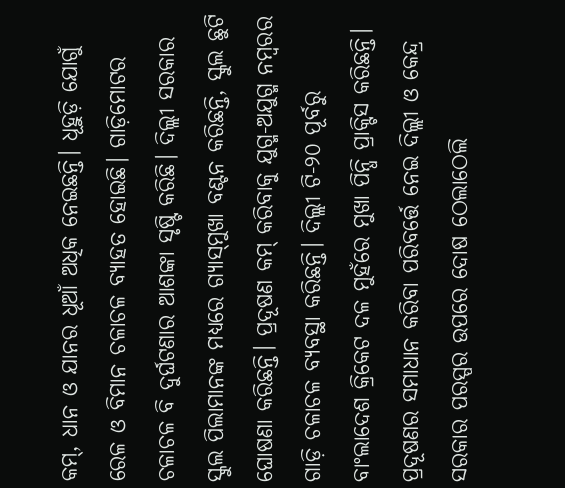କମ୍‌, ଧାନ ଓ ଯାନର ଧୂଆଁ ଅଧିକ ନେଇଛନ୍ତି। ଧୂହୁଡ଼ି ଯୋଗୁଁ ରେଳ ଓ ବିମାନ ଚଳାଚଳ ବ୍ୟାହତ ହୋଇଛି। ଗାଡ଼ିମୋଟର ଚଳାଚଳ ବି ଦୁର୍ଘଟଣାର ଆଶଙ୍କା ସୃଷ୍ଟି କରିଛି। ଦିଲ୍ଲୀ ସରକାର ସ୍କୁଲ ପିଲାମାନଙ୍କ ମଧ୍ୟରେ ଗ୍ୟାସ୍‌ମୁଖା ବଣ୍ଟନ କରିଛନ୍ତି, ସ୍କୁଲ ଛୁଟି ଘୋଷଣା କରିଛନ୍ତି। ପ୍ରଦୂଷଣ କମ୍‌ କରିବାକୁ ଯୁଗ୍ମ-ଅଯୁଗ୍ମ ନମ୍ବରର ଗାଡ଼ି ଚଳାଚଳ ବ୍ୟବସ୍ଥା କରିଛନ୍ତି। ଦିଲ୍ଲୀ ଟି-୨୦ ପୂର୍ବରୁ ବାଂଲାଦେଶ କ୍ରିକେଟ ଦଳ ମୁହଁରେ ମୁଖା ପିନ୍ଧି ପ୍ରାକ୍ଟିସ କରିଛନ୍ତି। ପ୍ରଦୂଷଣର ସମାଧାନ କରିବା ପରିବର୍ତ୍ତେ ନେଇ ଦିଲ୍ଲୀ ଓ କେନ୍ଦ୍ର ସରକାର ପରସ୍ପର ଉପରେ ଦୋଷ ଠେଲାଠେଲି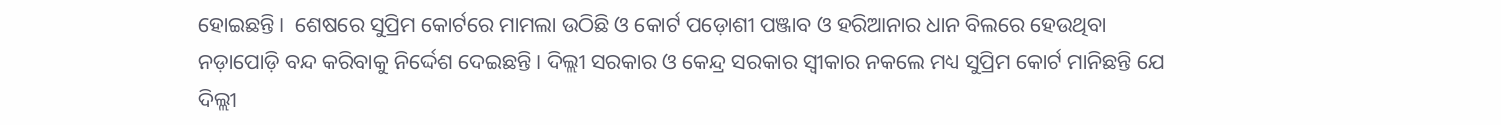ହୋଇଛନ୍ତି।  ଶେଷରେ ସୁପ୍ରିମ କୋର୍ଟରେ ମାମଲା ଉଠିଛି ଓ କୋର୍ଟ ପଡ଼ୋଶୀ ପଞ୍ଜାବ ଓ ହରିଆନାର ଧାନ ବିଲରେ ହେଉଥିବା ନଡ଼ାପୋଡ଼ି ବନ୍ଦ କରିବାକୁ ନିର୍ଦ୍ଦେଶ ଦେଇଛନ୍ତି। ଦିଲ୍ଲୀ ସରକାର ଓ କେନ୍ଦ୍ର ସରକାର ସ୍ୱୀକାର ନକଲେ ମଧ୍ୟ ସୁପ୍ରିମ କୋର୍ଟ ମାନିଛନ୍ତି ଯେ ଦିଲ୍ଲୀ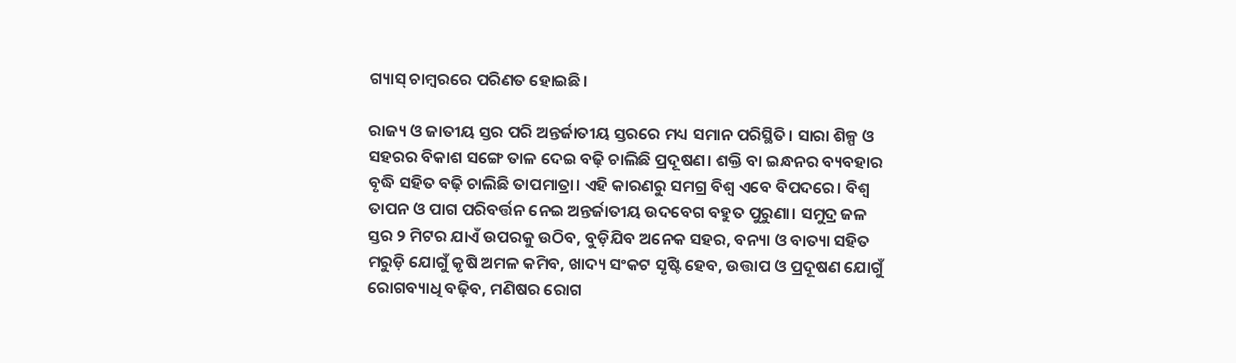ଗ୍ୟାସ୍‌ ଚାମ୍ବରରେ ପରିଣତ ହୋଇଛି।

ରାଜ୍ୟ ଓ ଜାତୀୟ ସ୍ତର ପରି ଅନ୍ତର୍ଜାତୀୟ ସ୍ତରରେ ମଧ୍ୟ ସମାନ ପରିସ୍ଥିତି। ସାରା ଶିଳ୍ପ ଓ ସହରର ବିକାଶ ସଙ୍ଗେ ତାଳ ଦେଇ ବଢ଼ି ଚାଲିଛି ପ୍ରଦୂଷଣ। ଶକ୍ତି ବା ଇନ୍ଧନର ବ୍ୟବହାର ବୃଦ୍ଧି ସହିତ ବଢ଼ି ଚାଲିଛି ତାପମାତ୍ରା। ଏହି କାରଣରୁ ସମଗ୍ର ବିଶ୍ୱ ଏବେ ବିପଦରେ। ବିଶ୍ୱ ତାପନ ଓ ପାଗ ପରିବର୍ତ୍ତନ ନେଇ ଅନ୍ତର୍ଜାତୀୟ ଉଦବେଗ ବହୁତ ପୁରୁଣା। ସମୁଦ୍ର ଜଳ ସ୍ତର ୨ ମିଟର ଯାଏଁ ଉପରକୁ ଉଠିବ, ବୁଡ଼ିଯିବ ଅନେକ ସହର, ବନ୍ୟା ଓ ବାତ୍ୟା ସହିତ ମରୁଡ଼ି ଯୋଗୁଁ କୃଷି ଅମଳ କମିବ, ଖାଦ୍ୟ ସଂକଟ ସୃଷ୍ଟି ହେବ, ଉତ୍ତାପ ଓ ପ୍ରଦୂଷଣ ଯୋଗୁଁ ରୋଗବ୍ୟାଧି ବଢ଼ିବ, ମଣିଷର ରୋଗ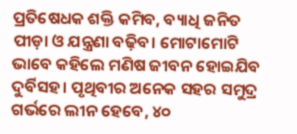ପ୍ରତିଷେଧକ ଶକ୍ତି କମିବ, ବ୍ୟାଧି ଜନିତ ପୀଡ଼ା ଓ ଯନ୍ତ୍ରଣା ବଢ଼ିବ। ମୋଟାମୋଟି ଭାବେ କହିଲେ ମଣିଷ ଜୀବନ ହୋଇଯିବ ଦୁର୍ବିସହ। ପୃଥିବୀର ଅନେକ ସହର ସମୁଦ୍ର ଗର୍ଭରେ ଲୀନ ହେବେ, ୪୦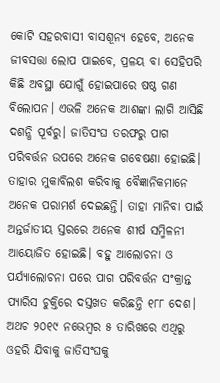କୋଟି ସହରବାସୀ ବାସଶୂନ୍ୟ ହେବେ, ଅନେକ ଜୀବସତ୍ତା ଲୋପ ପାଇବେ, ପ୍ରଳୟ ବା ସେହିପରି କିଛି ଅବସ୍ଥା ଯୋଗୁଁ ହୋଇପାରେ ଷଷ୍ଠ ଗଣ ବିଲୋପନ। ଏଭଳି ଅନେକ ଆଶଙ୍କା ଲାଗି ଆସିଛି ଦଶନ୍ଧି ପୂର୍ବରୁ। ଜାତିସଂଘ ତରଫରୁ ପାଗ ପରିବର୍ତ୍ତନ ଉପରେ ଅନେକ ଗବେଷଣା ହୋଇଛି। ତାହାର ମୁକାବିଲଶ କରିବାକୁ ବୈଜ୍ଞାନିକମାନେ ଅନେକ ପରାମର୍ଶ ଦେଇଛନ୍ତି। ତାହା ମାନିବା ପାଇଁ ଅନ୍ତର୍ଜାତୀୟ ସ୍ତରରେ ଅନେକ ଶୀର୍ଷ ସମ୍ମିଳନୀ ଆୟୋଜିତ ହୋଇଛି। ବହୁ ଆଲୋଚନା ଓ ପର୍ଯ୍ୟାଲୋଚନା ପରେ ପାଗ ପରିବର୍ତ୍ତନ ସଂକ୍ରାନ୍ତ ପ୍ୟାରିସ ଚୁକ୍ତିରେ ଦସ୍ତଖତ କରିଛନ୍ତି ୧୮୮ ଦେଶ। ଅଥଚ ୨୦୧୯ ନଭେମ୍ବର ୫ ତାରିଖରେ ଏଥିରୁ ଓହରି ଯିବାକୁ ଜାତିସଂଘକୁ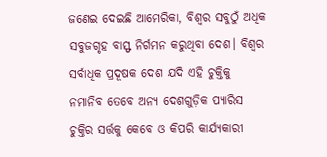ଜଣେଇ ଦେଇଛି ଆମେରିକା, ବିଶ୍ୱର ସବୁଠୁଁ ଅଧିକ ସବୁଜଗୃହ ବାସ୍ଫ ନିର୍ଗମନ କରୁଥିବା ଦେଶ। ବିଶ୍ୱର ସର୍ବାଧିକ ପ୍ରଦୂଷକ ଦେଶ ଯଦି ଏହି ଚୁକ୍ତିକୁ ନମାନିବ ତେବେ ଅନ୍ୟ ଦେଶଗୁଡ଼ିକ ପ୍ୟାରିସ ଚୁକ୍ତିର ସର୍ତ୍ତକୁ କେବେ ଓ କିପରି କାର୍ଯ୍ୟକାରୀ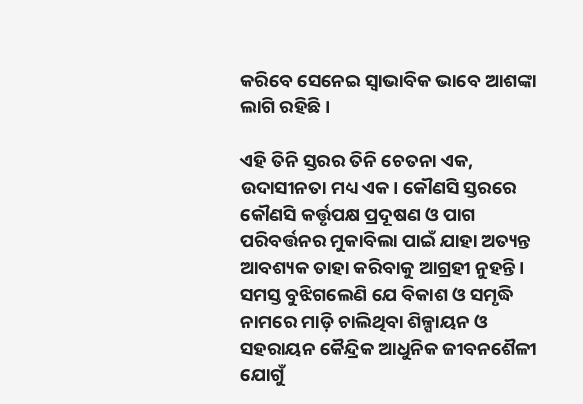କରିବେ ସେନେଇ ସ୍ୱାଭାବିକ ଭାବେ ଆଶଙ୍କା ଲାଗି ରହିଛି।

ଏହି ତିନି ସ୍ତରର ତିନି ଚେତନା ଏକ, ଉଦାସୀନତା ମଧ୍ୟ ଏକ। କୌଣସି ସ୍ତରରେ କୌଣସି କର୍ତ୍ତୃପକ୍ଷ ପ୍ରଦୂଷଣ ଓ ପାଗ ପରିବର୍ତ୍ତନର ମୁକାବିଲା ପାଇଁ ଯାହା ଅତ୍ୟନ୍ତ ଆବଶ୍ୟକ ତାହା କରିବାକୁ ଆଗ୍ରହୀ ନୁହନ୍ତି। ସମସ୍ତ ବୁଝିଗଲେଣି ଯେ ବିକାଶ ଓ ସମୃଦ୍ଧି ନାମରେ ମାଡ଼ି ଚାଲିଥିବା ଶିଳ୍ପାୟନ ଓ ସହରାୟନ କୈନ୍ଦ୍ରିକ ଆଧୁନିକ ଜୀବନଶୈଳୀ ଯୋଗୁଁ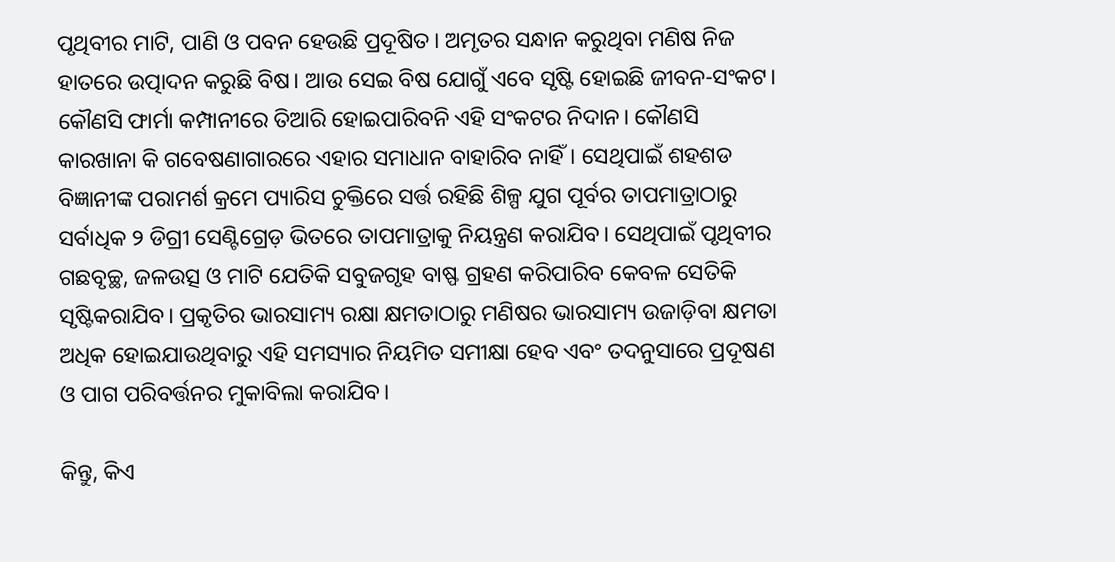ପୃଥିବୀର ମାଟି, ପାଣି ଓ ପବନ ହେଉଛି ପ୍ରଦୂଷିତ। ଅମୃତର ସନ୍ଧାନ କରୁଥିବା ମଣିଷ ନିଜ ହାତରେ ଉତ୍ପାଦନ କରୁଛି ବିଷ। ଆଉ ସେଇ ବିଷ ଯୋଗୁଁ ଏବେ ସୃଷ୍ଟି ହୋଇଛି ଜୀବନ-ସଂକଟ। କୌଣସି ଫାର୍ମା କମ୍ପାନୀରେ ତିଆରି ହୋଇପାରିବନି ଏହି ସଂକଟର ନିଦାନ। କୌଣସି କାରଖାନା କି ଗବେଷଣାଗାରରେ ଏହାର ସମାଧାନ ବାହାରିବ ନାହିଁ। ସେଥିପାଇଁ ଶହଶଡ ବିଜ୍ଞାନୀଙ୍କ ପରାମର୍ଶ କ୍ରମେ ପ୍ୟାରିସ ଚୁକ୍ତିରେ ସର୍ତ୍ତ ରହିଛି ଶିଳ୍ପ ଯୁଗ ପୂର୍ବର ତାପମାତ୍ରାଠାରୁ ସର୍ବାଧିକ ୨ ଡିଗ୍ରୀ ସେଣ୍ଟିଗ୍ରେଡ଼ ଭିତରେ ତାପମାତ୍ରାକୁ ନିୟନ୍ତ୍ରଣ କରାଯିବ। ସେଥିପାଇଁ ପୃଥିବୀର ଗଛବୃଚ୍ଛ, ଜଳଉତ୍ସ ଓ ମାଟି ଯେତିକି ସବୁଜଗୃହ ବାଷ୍ଫ ଗ୍ରହଣ କରିପାରିବ କେବଳ ସେତିକି ସୃଷ୍ଟିକରାଯିବ। ପ୍ରକୃତିର ଭାରସାମ୍ୟ ରକ୍ଷା କ୍ଷମତାଠାରୁ ମଣିଷର ଭାରସାମ୍ୟ ଉଜାଡ଼ିବା କ୍ଷମତା ଅଧିକ ହୋଇଯାଉଥିବାରୁ ଏହି ସମସ୍ୟାର ନିୟମିତ ସମୀକ୍ଷା ହେବ ଏବଂ ତଦନୁସାରେ ପ୍ରଦୂଷଣ ଓ ପାଗ ପରିବର୍ତ୍ତନର ମୁକାବିଲା କରାଯିବ।

କିନ୍ତୁ, କିଏ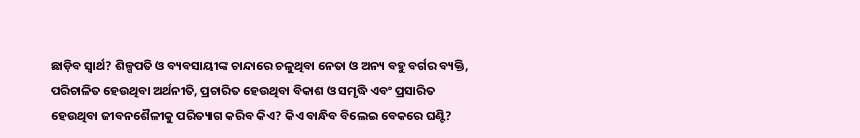ଛାଡ଼ିବ ସ୍ୱାର୍ଥ? ଶିଳ୍ପପତି ଓ ବ୍ୟବସାୟୀଙ୍କ ଚାନ୍ଦାରେ ଚଳୁଥିବା ନେତା ଓ ଅନ୍ୟ ବହୁ ବର୍ଗର ବ୍ୟକ୍ତି, ପରିଚାଳିତ ହେଉଥିବା ଅର୍ଥନୀତି, ପ୍ରଚାରିତ ହେଉଥିବା ବିକାଶ ଓ ସମୃଦ୍ଧି ଏବଂ ପ୍ରସାରିତ ହେଉଥିବା ଜୀବନଶୈଳୀକୁ ପରିତ୍ୟାଗ କରିବ କିଏ? କିଏ ବାନ୍ଧିବ ବିଲେଇ ବେକରେ ଘଣ୍ଟି?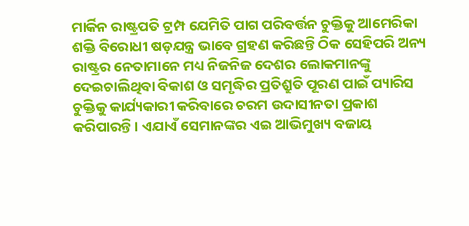ମାର୍କିନ ରାଷ୍ଟ୍ରପତି ଟ୍ରମ୍ପ ଯେମିତି ପାଗ ପରିବର୍ତ୍ତନ ଚୁକ୍ତିକୁ ଆମେରିକା ଶକ୍ତି ବିରୋଧୀ ଷଡ଼ଯନ୍ତ୍ର ଭାବେ ଗ୍ରହଣ କରିଛନ୍ତି ଠିକ ସେହିପରି ଅନ୍ୟ ରାଷ୍ଟ୍ରର ନେତାମାନେ ମଧ୍ୟ ନିଜନିଜ ଦେଶର ଲୋକମାନଙ୍କୁ ଦେଇଚାଲିଥିବା ବିକାଶ ଓ ସମୃଦ୍ଧିର ପ୍ରତିଶ୍ରୁତି ପୂରଣ ପାଇଁ ପ୍ୟାରିସ ଚୁକ୍ତିକୁ କାର୍ଯ୍ୟକାରୀ କରିବାରେ ଚରମ ଉଦାସୀନତା ପ୍ରକାଶ କରିପାରନ୍ତି। ଏଯାଏଁ ସେମାନଙ୍କର ଏଇ ଆଭିମୁଖ୍ୟ ବଜାୟ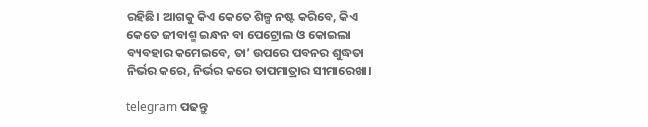ରହିଛି। ଆଗକୁ କିଏ କେତେ ଶିଳ୍ପ ନଷ୍ଟ କରିବେ, କିଏ କେତେ ଜୀବାଶ୍ମ ଇନ୍ଧନ ବା ପେଟ୍ରୋଲ ଓ କୋଇଲା ବ୍ୟବହାର କମେଇବେ, ତା’ ଉପରେ ପବନର ଶୁଦ୍ଧତା ନିର୍ଭର କରେ, ନିର୍ଭର କରେ ତାପମାତ୍ରାର ସୀମାରେଖା।

telegram ପଢନ୍ତୁ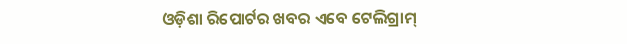ଓଡ଼ିଶା ରିପୋର୍ଟର ଖବର ଏବେ ଟେଲିଗ୍ରାମ୍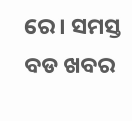ରେ। ସମସ୍ତ ବଡ ଖବର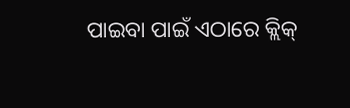ପାଇବା ପାଇଁ ଏଠାରେ କ୍ଲିକ୍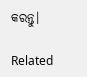କରନ୍ତୁ।

Related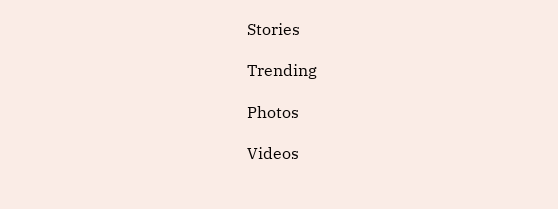Stories

Trending

Photos

Videos